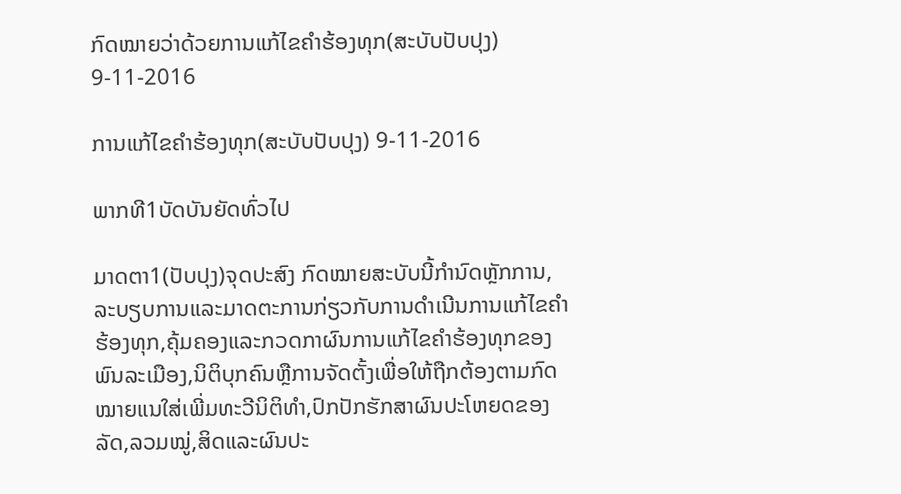ກົດໝາຍວ່າດ້ວຍການແກ້ໄຂຄໍາຮ້ອງທຸກ(ສະບັບປັບປຸງ) 9-11-2016

ການແກ້ໄຂຄໍາຮ້ອງທຸກ(ສະບັບປັບປຸງ) 9-11-2016

ພາກທີ1ບັດບັນຍັດທົ່ວໄປ

ມາດຕາ1(ປັບປຸງ)ຈຸດປະສົງ ກົດໝາຍສະບັບນີ້ກໍານົດຫຼັກການ,ລະບຽບການແລະມາດຕະການກ່ຽວກັບການດໍາເນີນການແກ້ໄຂຄໍາຮ້ອງທຸກ,ຄຸ້ມຄອງແລະກວດກາຜົນການແກ້ໄຂຄໍາຮ້ອງທຸກຂອງພົນລະເມືອງ,ນິຕິບຸກຄົນຫຼືການຈັດຕັ້ງເພື່ອໃຫ້ຖືກຕ້ອງຕາມກົດໝາຍແນໃສ່ເພີ່ມທະວີນິຕິທໍາ,ປົກປັກຮັກສາຜົນປະໂຫຍດຂອງລັດ,ລວມໝູ່,ສິດແລະຜົນປະ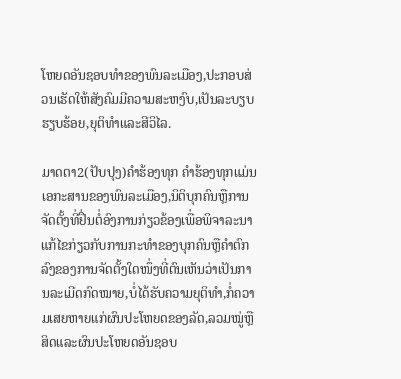ໂຫຍດອັນຊອບທໍາຂອງພົນລະເມືອງ,ປະກອບສ່ວນເຮັດໃຫ້ສັງຄົມມີຄວາມສະຫງົບ,ເປັນລະບຽບຮຽບຮ້ອຍ,ຍຸຕິທໍາແລະສີວິໄລ.

ມາດຕາ2(ປັບປຸງ)ຄໍາຮ້ອງທຸກ ຄໍາຮ້ອງທຸກແມ່ນເອກະສານຂອງພົນລະເມືອງ,ນິຕິບຸກຄົນຫຼືການຈັດຕັ້ງທີ່ຢື່ນຕໍ່ອົງການກ່ຽວຂ້ອງເພື່ອພິຈາລະນາແກ້ໄຂກ່ຽວກັບການກະທໍາຂອງບຸກຄົນຫຼືຄໍາຕົກລົງຂອງການຈັດຕັ້ງໃດໜຶ່ງທີ່ຕົນເຫັນວ່າເປັນການລະເມີດກົດໝາຍ,ບໍ່ໄດ້ຮັບຄວາມຍຸຕິທໍາ,ກໍ່ຄວາມເສຍຫາຍແກ່ຜົນປະໂຫຍດຂອງລັດ,ລວມໝູ່ຫຼືສິດແລະຜົນປະໂຫຍດອັນຊອບ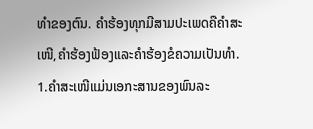ທໍາຂອງຕົນ. ຄໍາຮ້ອງທຸກມີສາມປະເພດຄືຄໍາສະເໜີ,ຄໍາຮ້ອງຟ້ອງແລະຄໍາຮ້ອງຂໍຄວາມເປັນທໍາ. 1.ຄໍາສະເໜີແມ່ນເອກະສານຂອງພົນລະ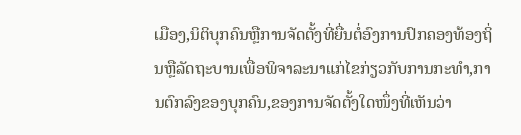ເມືອງ,ນິຕິບຸກຄົນຫຼືການຈັດຕັ້ງທີ່ຍື່ນຕໍ່ອົງການປົກຄອງທ້ອງຖິ່ນຫຼືລັດຖະບານເພື່ອພິຈາລະນາແກ່ໄຂກ່ຽວກັບການກະທໍາ,ການຕົກລົງຂອງບຸກຄົນ,ຂອງການຈັດຕັ້ງໃດໜຶ່ງທີ່ເຫັນວ່າ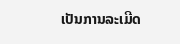ເປັນການລະເມີດ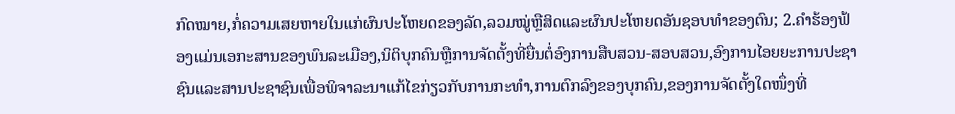ກົດໝາຍ,ກໍ່ຄວາມເສຍຫາຍໃນແກ່ຜົນປະໂຫຍດຂອງລັດ,ລວມໝູ່ຫຼືສິດແລະຜົນປະໂຫຍດອັນຊອບທໍາຂອງຕົນ; 2.ຄໍາຮ້ອງຟ້ອງແມ່ນເອກະສານຂອງພົນລະເມືອງ,ນິຕິບຸກຄົນຫຼືການຈັດຕັ້ງທີ່ຍື່ນຕໍ່ອົງການສືບສວນ-ສອບສວນ,ອົງການໄອຍຍະການປະຊາຊົນແລະສານປະຊາຊົນເພື່ອພິຈາລະນາແກ້ໄຂກ່ຽວກັບການກະທໍາ,ການຕົກລົງຂອງບຸກຄົນ,ຂອງການຈັດຕັ້ງໃດໜຶ່ງທີ່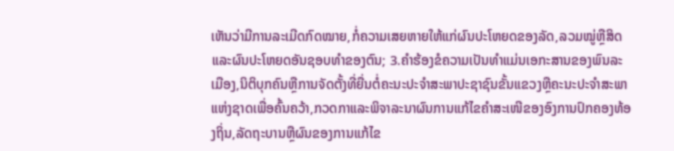ເຫັນວ່າມີການລະເມີດກົດໝາຍ,ກໍ່ຄວາມເສຍຫາຍໃຫ້ແກ່ຜົນປະໂຫຍດຂອງລັດ,ລວມໝູ່ຫຼືສິດແລະຜົນປະໂຫຍດອັນຊອບທໍາຂອງຕົນ; 3.ຄໍາຮ້ອງຂໍຄວາມເປັນທໍາແມ່ນເອກະສານຂອງພົນລະເມືອງ,ນິຕິບຸກຄົນຫຼືການຈັດຕັ້ງທີ່ຍື່ນຕໍ່ຄະນະປະຈໍາສະພາປະຊາຊົນຂັ້ນແຂວງຫຼືຄະນະປະຈໍາສະພາແຫ່ງຊາດເພື່ອຄົ້ນຄວ້າ,ກວດກາແລະພິຈາລະນາຜົນການແກ້ໄຂຄໍາສະເໜີຂອງອົງການປົກຄອງທ້ອງຖິ່ນ,ລັດຖະບານຫຼືຜົນຂອງການແກ້ໄຂ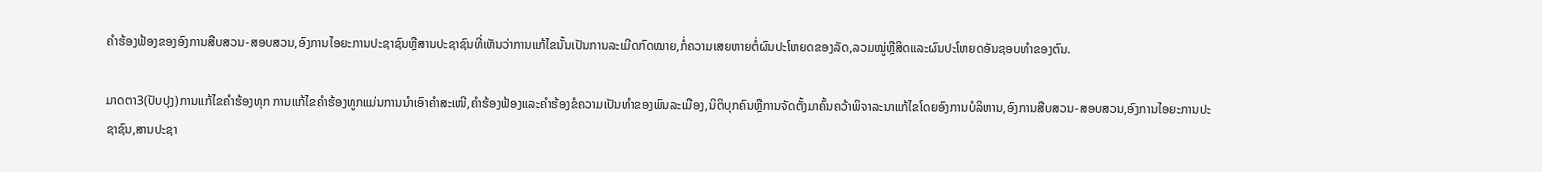ຄໍາຮ້ອງຟ້ອງຂອງອົງການສືບສວນ-ສອບສວນ,ອົງການໄອຍະການປະຊາຊົນຫຼືສານປະຊາຊົນທີ່ເຫັນວ່າການແກ້ໄຂນັ້ນເປັນການລະເມີດກົດໝາຍ,ກໍ່ຄວາມເສຍຫາຍຕໍ່ຜົນປະໂຫຍດຂອງລັດ,ລວມໝູ່ຫຼືສິດແລະຜົນປະໂຫຍດອັນຊອບທໍາຂອງຕົນ.

ມາດຕາ3(ປັບປຸງ)ການແກ້ໄຂຄໍາຮ້ອງທຸກ ການແກ້ໄຂຄໍາຮ້ອງທູກແມ່ນການນໍາເອົາຄໍາສະເໜີ,ຄໍາຮ້ອງຟ້ອງແລະຄໍາຮ້ອງຂໍຄວາມເປັນທໍາຂອງພົນລະເມືອງ,ນິຕິບຸກຄົນຫຼືການຈັດຕັ້ງມາຄົ້ນຄວ້າພິຈາລະນາແກ້ໄຂໂດຍອົງການບໍລິຫານ,ອົງການສືບສວນ-ສອບສວນ,ອົງການໄອຍະການປະຊາຊົນ,ສານປະຊາ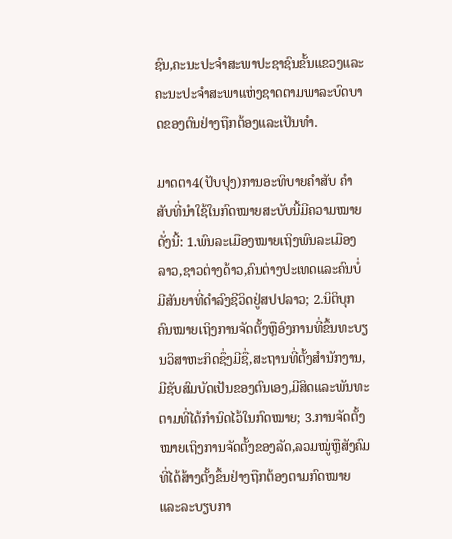ຊົນ,ຄະນະປະຈໍາສະພາປະຊາຊົນຂັ້ນແຂວງແລະຄະນະປະຈໍາສະພາແຫ່ງຊາດຕາມພາລະບົດບາດຂອງຕົນຢ່າງຖືກຕ້ອງແລະເປັນທໍາ.

ມາດຕາ4(ປັບປຸງ)ການອະທິບາຍຄໍາສັບ ຄໍາສັບທີ່ນໍາໃຊ້ໃນກົດໝາຍສະບັບນີ້ມີຄວາມໝາຍດັ່ງນີ້: 1.ພົນລະເມືອງໝາຍເຖິງພົນລະເມືອງລາວ,ຊາວຕ່າງດ້າວ,ຄົນຕ່າງປະເທດແລະຄົນບໍ່ມີສັນຍາທີ່ດໍາລົງຊີວິດຢູ່ສປປລາວ; 2.ນິຕິບຸກຄົນໝາຍເຖິງການຈັດຕັ້ງຫຼືອົງການທີ່ຂຶ້ນທະບຽນວິສາຫະກິດຊຶ່ງມີຊື່,ສະຖານທີ່ຕັ້ງສໍານັກງານ,ມີຊັບສົມບັດເປັນຂອງຕົນເອງ,ມີສິດແລະພັນທະຕາມທີ່ໄດ້ກໍານົດໄວ້ໃນກົດໝາຍ; 3.ການຈັດຕັ້ງໝາຍເຖິງການຈັດຕັ້ງຂອງລັດ,ລວມໝູ່ຫຼືສັງຄົມທີ່ໄດ້ສ້າງຕັ້ງຂຶ້ນຢ່າງຖືກຕ້ອງຕາມກົດໝາຍແລະລະບຽບກາ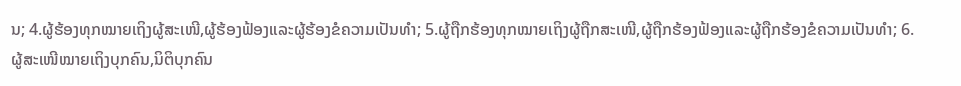ນ; 4.ຜູ້ຮ້ອງທຸກໝາຍເຖິງຜູ້ສະເໜີ,ຜູ້ຮ້ອງຟ້ອງແລະຜູ້ຮ້ອງຂໍຄວາມເປັນທໍາ; 5.ຜູ້ຖືກຮ້ອງທຸກໝາຍເຖິງຜູ້ຖືກສະເໜີ,ຜູ້ຖືກຮ້ອງຟ້ອງແລະຜູ້ຖືກຮ້ອງຂໍຄວາມເປັນທໍາ; 6.ຜູ້ສະເໜີໝາຍເຖິງບຸກຄົນ,ນິຕິບຸກຄົນ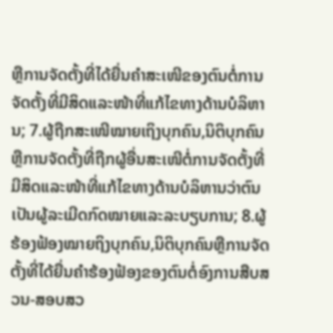ຫຼືການຈັດຕັ້ງທີ່ໄດ້ຍື່ນຄໍາສະເໜີຂອງຕົນຕໍ່ການຈັດຕັ້ງທີ່ມີສິດແລະໜ້າທີ່ແກ້ໄຂທາງດ້ານບໍລິຫານ; 7.ຜູ້ຖືກສະເໜີໝາຍເຖິງບຸກຄົນ,ນິຕິບຸກຄົນຫຼືການຈັດຕັ້ງທີ່ຖືກຜູ້ອື່ນສະເໜີຕໍ່ການຈັດຕັ້ງທີ່ມີສິດແລະໜ້າທີ່ແກ້ໄຂທາງດ້ານບໍລິຫານວ່າຕົນເປັນຜູ້ລະເມີດກົດໝາຍແລະລະບຽບການ; 8.ຜູ້ຮ້ອງຟ້ອງໝາຍຖິງບຸກຄົນ,ນິຕິບຸກຄົນຫຼືການຈັດຕັ້ງທີ່ໄດ້ຍື່ນຄໍາຮ້ອງຟ້ອງຂອງຕົນຕໍ່ອົງການສືບສວນ-ສອບສວ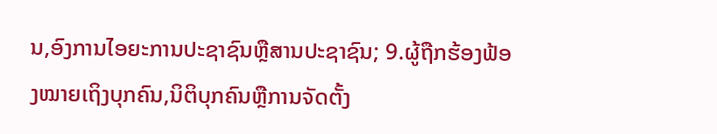ນ,ອົງການໄອຍະການປະຊາຊົນຫຼືສານປະຊາຊົນ; 9.ຜູ້ຖືກຮ້ອງຟ້ອງໝາຍເຖິງບຸກຄົນ,ນິຕິບຸກຄົນຫຼືການຈັດຕັ້ງ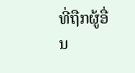ທີ່ຖືກຜູ້ອື່ນ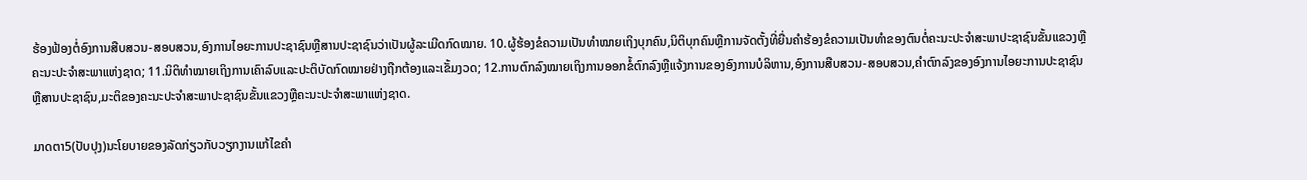ຮ້ອງຟ້ອງຕໍ່ອົງການສືບສວນ-ສອບສວນ,ອົງການໄອຍະການປະຊາຊົນຫຼືສານປະຊາຊົນວ່າເປັນຜູ້ລະເມີດກົດໝາຍ. 10.ຜູ້ຮ້ອງຂໍຄວາມເປັນທໍາໝາຍເຖິງບຸກຄົນ,ນິຕິບຸກຄົນຫຼືການຈັດຕັ້ງທີ່ຍື່ນຄໍາຮ້ອງຂໍຄວາມເປັນທໍາຂອງຕົນຕໍ່ຄະນະປະຈໍາສະພາປະຊາຊົນຂັ້ນແຂວງຫຼືຄະນະປະຈໍາສະພາແຫ່ງຊາດ; 11.ນິຕິທໍາໝາຍເຖິງການເຄົາລົບແລະປະຕິບັດກົດໝາຍຢ່າງຖືກຕ້ອງແລະເຂັ້ມງວດ; 12.ການຕົກລົງໝາຍເຖິງການອອກຂໍ້ຕົກລົງຫຼືແຈ້ງການຂອງອົງການບໍລິຫານ,ອົງການສືບສວນ-ສອບສວນ,ຄໍາຕົກລົງຂອງອົງການໄອຍະການປະຊາຊົນຫຼືສານປະຊາຊົນ,ມະຕິຂອງຄະນະປະຈໍາສະພາປະຊາຊົນຂັ້ນແຂວງຫຼືຄະນະປະຈໍາສະພາແຫ່ງຊາດ.

ມາດຕາ5(ປັບປຸງ)ນະໂຍບາຍຂອງລັດກ່ຽວກັບວຽກງານແກ້ໄຂຄໍາ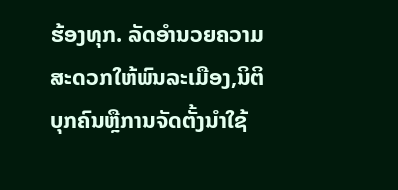ຮ້ອງທຸກ. ລັດອໍານວຍຄວາມສະດວກໃຫ້ພົນລະເມືອງ,ນິຕິບຸກຄົນຫຼືການຈັດຕັ້ງນໍາໃຊ້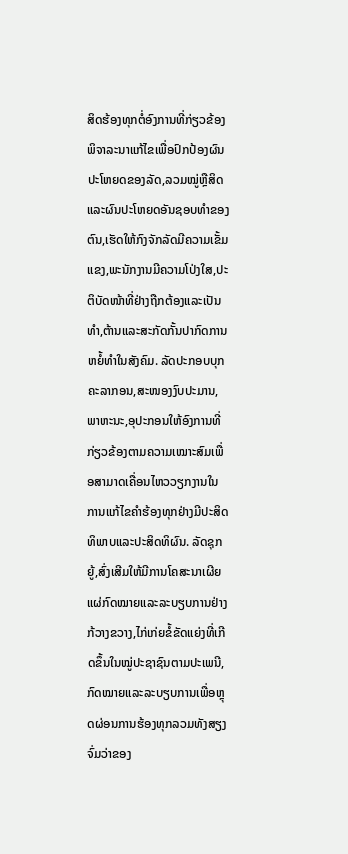ສິດຮ້ອງທຸກຕໍ່ອົງການທີ່ກ່ຽວຂ້ອງພິຈາລະນາແກ້ໄຂເພື່ອປົກປ້ອງຜົນປະໂຫຍດຂອງລັດ,ລວມໝູ່ຫຼືສິດແລະຜົນປະໂຫຍດອັນຊອບທໍາຂອງຕົນ,ເຮັດໃຫ້ກົງຈັກລັດມີຄວາມເຂັ້ມແຂງ,ພະນັກງານມີຄວາມໂປ່ງໃສ,ປະຕິບັດໜ້າທີ່ຢ່າງຖືກຕ້ອງແລະເປັນທໍາ,ຕ້ານແລະສະກັດກັ້ນປາກົດການຫຍໍ້ທໍາໃນສັງຄົມ. ລັດປະກອບບຸກຄະລາກອນ,ສະໜອງງົບປະມານ,ພາຫະນະ,ອຸປະກອນໃຫ້ອົງການທີ່ກ່ຽວຂ້ອງຕາມຄວາມເໝາະສົມເພື່ອສາມາດເຄື່ອນໄຫວວຽກງານໃນການແກ້ໄຂຄໍາຮ້ອງທຸກຢ່າງມີປະສິດທິພາບແລະປະສິດທິຜົນ. ລັດຊຸກຍູ້,ສົ່ງເສີມໃຫ້ມີການໂຄສະນາເຜີຍແຜ່ກົດໝາຍແລະລະບຽບການຢ່າງກ້ວາງຂວາງ,ໄກ່ເກ່ຍຂໍ້ຂັດແຍ່ງທີ່ເກີດຂຶ້ນໃນໝູ່ປະຊາຊົນຕາມປະເພນີ,ກົດໝາຍແລະລະບຽບການເພື່ອຫຼຸດຜ່ອນການຮ້ອງທຸກລວມທັງສຽງຈົ່ມວ່າຂອງ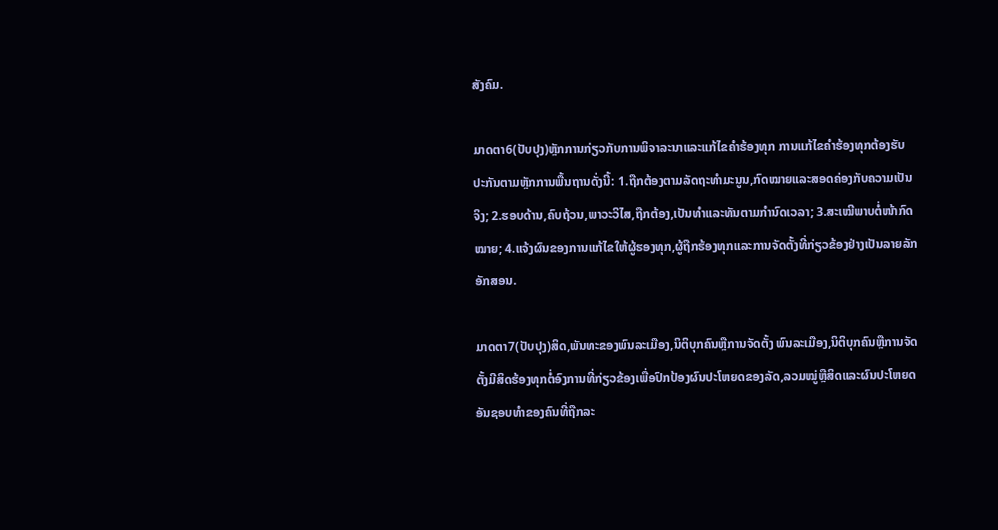ສັງຄົມ.

ມາດຕາ6(ປັບປຸງ)ຫຼັກການກ່ຽວກັບການພິຈາລະນາແລະແກ້ໄຂຄໍາຮ້ອງທຸກ ການແກ້ໄຂຄໍາຮ້ອງທຸກຕ້ອງຮັບປະກັນຕາມຫຼັກການພື້ນຖານດັ່ງນີ້: 1.ຖືກຕ້ອງຕາມລັດຖະທໍາມະນູນ,ກົດໝາຍແລະສອດຄ່ອງກັບຄວາມເປັນຈິງ; 2.ຮອບດ້ານ,ຄົບຖ້ວນ,ພາວະວິໄສ,ຖືກຕ້ອງ,ເປັນທໍາແລະທັນຕາມກໍານົດເວລາ; 3.ສະເໝີພາບຕໍ່ໜ້າກົດໝາຍ; 4.ແຈ້ງຜົນຂອງການແກ້ໄຂໃຫ້ຜູ້ຮອງທຸກ,ຜູ້ຖືກຮ້ອງທຸກແລະການຈັດຕັ້ງທີ່ກ່ຽວຂ້ອງຢ່າງເປັນລາຍລັກອັກສອນ.

ມາດຕາ7(ປັບປຸງ)ສິດ,ພັນທະຂອງພົນລະເມືອງ,ນິຕິບຸກຄົນຫຼືການຈັດຕັ້ງ ພົນລະເມືອງ,ນິຕິບຸກຄົນຫຼືການຈັດຕັ້ງມີສິດຮ້ອງທຸກຕໍ່ອົງການທີ່ກ່ຽວຂ້ອງເພື່ອປົກປ້ອງຜົນປະໂຫຍດຂອງລັດ,ລວມໝູ່ຫຼືສິດແລະຜົນປະໂຫຍດອັນຊອບທໍາຂອງຄົນທີ່ຖືກລະ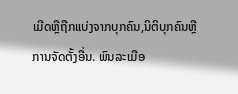ເມີດຫຼືຖືກແບ່ງຈາກບຸກຄົນ,ນິຕິບຸກຄົນຫຼືການຈັດຕັ້ງອື່ນ. ພົນລະເມືອ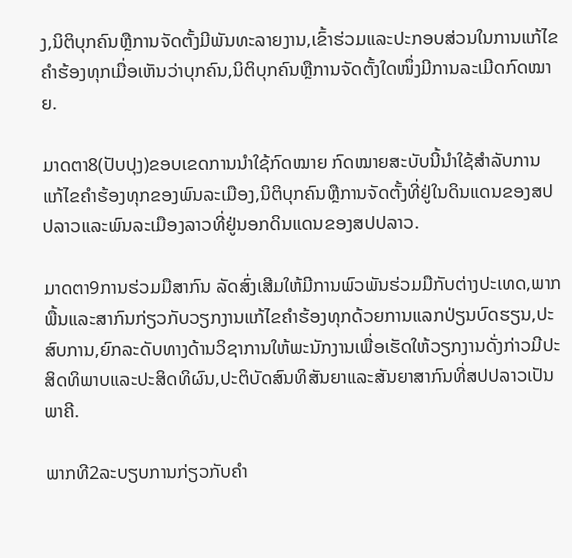ງ,ນິຕິບຸກຄົນຫຼືການຈັດຕັ້ງມີພັນທະລາຍງານ,ເຂົ້າຮ່ວມແລະປະກອບສ່ວນໃນການແກ້ໄຂຄໍາຮ້ອງທຸກເມື່ອເຫັນວ່າບຸກຄົນ,ນິຕິບຸກຄົນຫຼືການຈັດຕັ້ງໃດໜຶ່ງມີການລະເມີດກົດໝາຍ.

ມາດຕາ8(ປັບປຸງ)ຂອບເຂດການນໍາໃຊ້ກົດໝາຍ ກົດໝາຍສະບັບນີ້ນໍາໃຊ້ສໍາລັບການແກ້ໄຂຄໍາຮ້ອງທຸກຂອງພົນລະເມືອງ,ນິຕິບຸກຄົນຫຼືການຈັດຕັ້ງທີ່ຢູ່ໃນດິນແດນຂອງສປປລາວແລະພົນລະເມືອງລາວທີ່ຢູ່ນອກດິນແດນຂອງສປປລາວ.

ມາດຕາ9ການຮ່ວມມືສາກົນ ລັດສົ່ງເສີມໃຫ້ມີການພົວພັນຮ່ວມມືກັບຕ່າງປະເທດ,ພາກພື້ນແລະສາກົນກ່ຽວກັບວຽກງານແກ້ໄຂຄໍາຮ້ອງທຸກດ້ວຍການແລກປ່ຽນບົດຮຽນ,ປະສົບການ,ຍົກລະດັບທາງດ້ານວິຊາການໃຫ້ພະນັກງານເພື່ອເຮັດໃຫ້ວຽກງານດັ່ງກ່າວມີປະສິດທິພາບແລະປະສິດທິຜົນ,ປະຕິບັດສົນທິສັນຍາແລະສັນຍາສາກົນທີ່ສປປລາວເປັນພາຄີ.

ພາກທີ2ລະບຽບການກ່ຽວກັບຄໍາ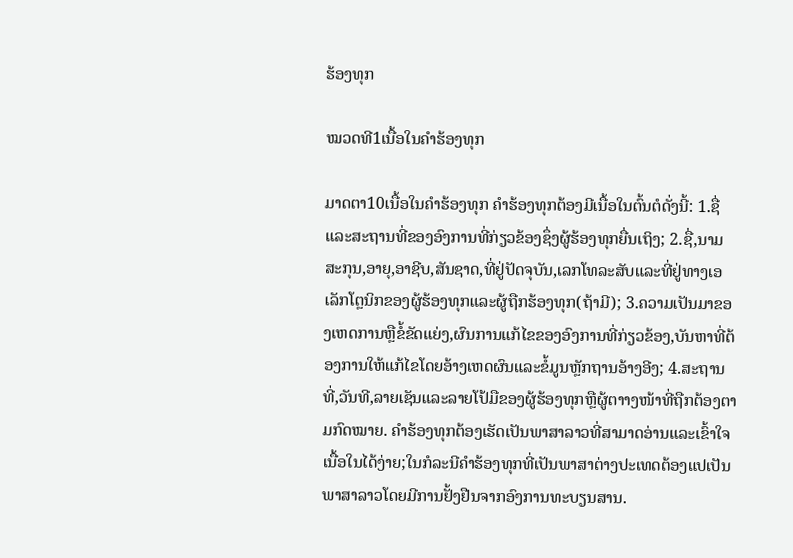ຮ້ອງທຸກ

ໝວດທີ1ເນື້ອໃນຄໍາຮ້ອງທຸກ

ມາດຕາ10ເນື້ອໃນຄໍາຮ້ອງທຸກ ຄໍາຮ້ອງທຸກຕ້ອງມີເນື້ອໃນຕົ້ນຕໍດັ່ງນີ້: 1.ຊື່ແລະສະຖານທີ່ຂອງອົງການທີ່ກ່ຽວຂ້ອງຊຶ່ງຜູ້ຮ້ອງທຸກຍື່ນເຖິງ; 2.ຊື່,ນາມສະກຸນ,ອາຍຸ,ອາຊີບ,ສັນຊາດ,ທີ່ຢູ່ປັດຈຸບັນ,ເລກໂທລະສັບແລະທີ່ຢູ່ທາງເອເລັກໂຕຼນິກຂອງຜູ້ຮ້ອງທຸກແລະຜູ້ຖືກຮ້ອງທຸກ(ຖ້າມີ); 3.ຄວາມເປັນມາຂອງເຫດການຫຼືຂໍ້ຂັດແຍ່ງ,ຜົນການແກ້ໄຂຂອງອົງການທີ່ກ່ຽວຂ້ອງ,ບັນຫາທີ່ຕ້ອງການໃຫ້ແກ້ໄຂໂດຍອ້າງເຫດຜົນແລະຂໍ້ມູນຫຼັກຖານອ້າງອີງ; 4.ສະຖານທີ່,ວັນທີ,ລາຍເຊັນແລະລາຍໂປ້ມືຂອງຜູ້ຮ້ອງທຸກຫຼືຜູ້ຕາາງໜ້າທີ່ຖືກຕ້ອງຕາມກົດໝາຍ. ຄໍາຮ້ອງທຸກຕ້ອງເຮັດເປັນພາສາລາວທີ່ສາມາດອ່ານແລະເຂົ້າໃຈເນື້ອໃນໄດ້ງ່າຍ;ໃນກໍລະນີຄໍາຮ້ອງທຸກທີ່ເປັນພາສາຕ່າງປະເທດຕ້ອງແປເປັນພາສາລາວໂດຍມີການຢັ້ງຢືນຈາກອົງການທະບຽນສານ.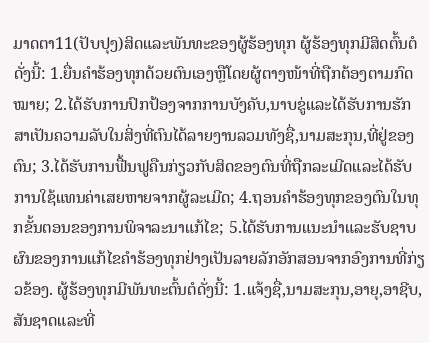ມາດຕາ11(ປັບປຸງ)ສິດແລະພັນທະຂອງຜູ້ຮ້ອງທຸກ ຜູ້ຮ້ອງທຸກມີສິດຕົ້ນຕໍດັ່ງນີ້: 1.ຍື່ນຄໍາຮ້ອງທຸກດ້ວຍຕົນເອງຫຼືໂດຍຜູ້ຕາງໜ້າທີ່ຖືກຕ້ອງຕາມກົດໝາຍ; 2.ໄດ້ຮັບການປົກປ້ອງຈາກການບັງຄັບ,ນາບຂູ່ແລະໄດ້ຮັບການຮັກສາເປັນຄວາມລັບໃນສິ່ງທີ່ຕົນໄດ້ລາຍງານລວມທັງຊື່,ນາມສະກຸນ,ທີ່ຢູ່ຂອງຕົນ; 3.ໄດ້ຮັບການຟື້ນຟູຄືນກ່ຽວກັບສິດຂອງຕົນທີ່ຖືກລະເມີດແລະໄດ້ຮັບການໃຊ້ແທນຄ່າເສຍຫາຍຈາກຜູ້ລະເມີດ; 4.ຖອນຄໍາຮ້ອງທຸກຂອງຕົນໃນທຸກຂັ້ນຕອນຂອງການພິຈາລະນາແກ້ໄຂ; 5.ໄດ້ຮັບການແນະນໍາແລະຮັບຊາບຜົນຂອງການແກ້ໄຂຄໍາຮ້ອງທຸກຢ່າງເປັນລາຍລັກອັກສອນຈາກອົງການທີ່ກ່ຽວຂ້ອງ. ຜູ້ຮ້ອງທຸກມີພັນທະຕົ້ນຕໍດັ່ງນີ້: 1.ແຈ້ງຊື່,ນາມສະກຸນ,ອາຍຸ,ອາຊີບ,ສັນຊາດແລະທີ່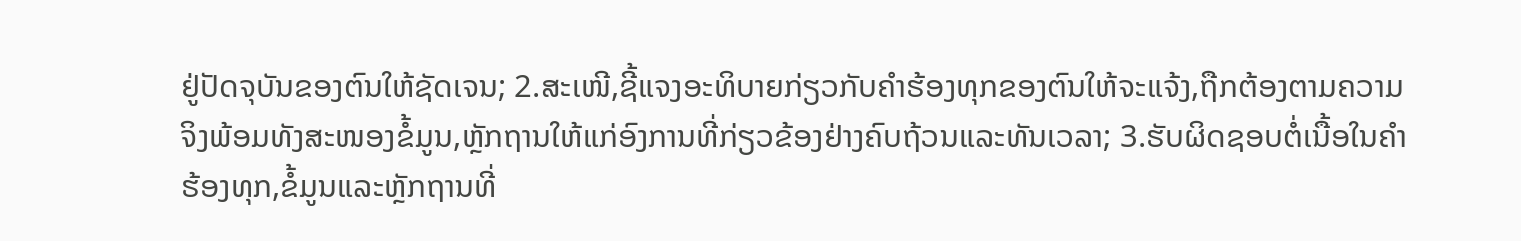ຢູ່ປັດຈຸບັນຂອງຕົນໃຫ້ຊັດເຈນ; 2.ສະເໜີ,ຊີ້ແຈງອະທິບາຍກ່ຽວກັບຄໍາຮ້ອງທຸກຂອງຕົນໃຫ້ຈະແຈ້ງ,ຖືກຕ້ອງຕາມຄວາມຈິງພ້ອມທັງສະໜອງຂໍ້ມູນ,ຫຼັກຖານໃຫ້ແກ່ອົງການທີ່ກ່ຽວຂ້ອງຢ່າງຄົບຖ້ວນແລະທັນເວລາ; 3.ຮັບຜິດຊອບຕໍ່ເນື້ອໃນຄໍາຮ້ອງທຸກ,ຂໍ້ມູນແລະຫຼັກຖານທີ່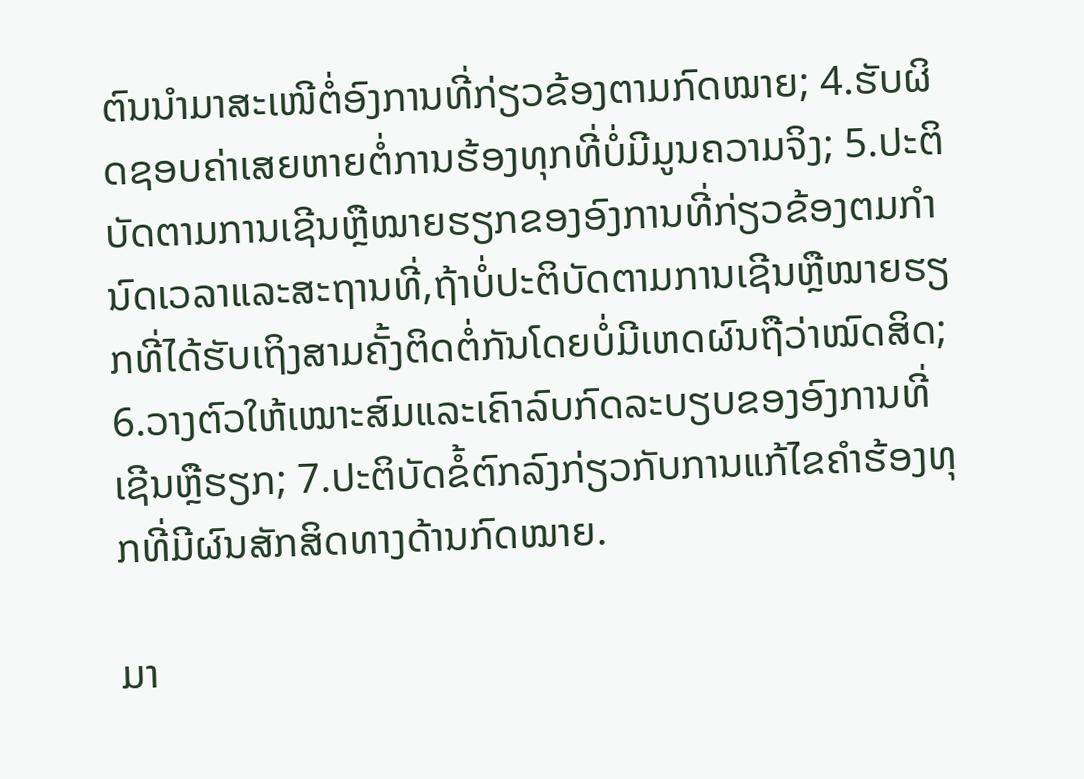ຕົນນໍາມາສະເໜີຕໍ່ອົງການທີ່ກ່ຽວຂ້ອງຕາມກົດໝາຍ; 4.ຮັບຜິດຊອບຄ່າເສຍຫາຍຕໍ່ການຮ້ອງທຸກທີ່ບໍ່ມີມູນຄວາມຈິງ; 5.ປະຕິບັດຕາມການເຊີນຫຼືໝາຍຮຽກຂອງອົງການທີ່ກ່ຽວຂ້ອງຕມກໍານົດເວລາແລະສະຖານທີ່,ຖ້າບໍ່ປະຕິບັດຕາມການເຊີນຫຼືໝາຍຮຽກທີ່ໄດ້ຮັບເຖິງສາມຄັ້ງຕິດຕໍ່ກັນໂດຍບໍ່ມີເຫດຜົນຖືວ່າໝົດສິດ; 6.ວາງຕົວໃຫ້ເໝາະສົມແລະເຄົາລົບກົດລະບຽບຂອງອົງການທີ່ເຊີນຫຼືຮຽກ; 7.ປະຕິບັດຂໍ້ຕົກລົງກ່ຽວກັບການແກ້ໄຂຄໍາຮ້ອງທຸກທີ່ມີຜົນສັກສິດທາງດ້ານກົດໝາຍ.

ມາ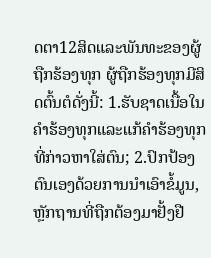ດຕາ12ສິດແລະພັນທະຂອງຜູ້ຖືກຮ້ອງທຸກ ຜູ້ຖືກຮ້ອງທຸກມີສິດຕົ້ນຕໍດັ່ງນີ້: 1.ຮັບຊາດເນື້ອໃນຄໍາຮ້ອງທຸກແລະແກ້ຄໍາຮ້ອງທຸກທີ່ກ່າວຫາໃສ່ຕົນ; 2.ປົກປ້ອງຕົນເອງດ້ວຍການນໍາເອົາຂໍ້ມູນ,ຫຼັກຖານທີ່ຖືກຕ້ອງມາຢັ້ງຢື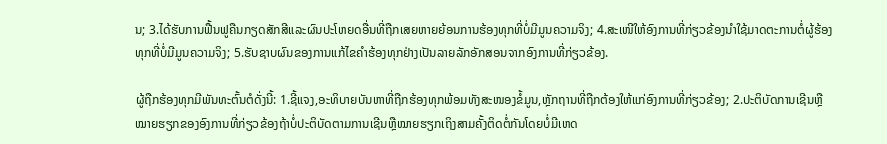ນ; 3.ໄດ້ຮັບການຟື້ນຟູຄືນກຽດສັກສີແລະຜົນປະໂຫຍດອື່ນທີ່ຖືກເສຍຫາຍຍ້ອນການຮ້ອງທຸກທີ່ບໍ່ມີມູນຄວາມຈິງ; 4.ສະເໜີໃຫ້ອົງການທີ່ກ່ຽວຂ້ອງນໍາໃຊ້ມາດຕະການຕໍ່ຜູ້ຮ້ອງທຸກທີ່ບໍ່ມີມູນຄວາມຈິງ; 5.ຮັບຊາບຜົນຂອງການແກ້ໄຂຄໍາຮ້ອງທຸກຢ່າງເປັນລາຍລັກອັກສອນຈາກອົງການທີ່ກ່ຽວຂ້ອງ.

ຜູ້ຖືກຮ້ອງທຸກມີພັນທະຕົ້ນຕໍດັ່ງນີ້: 1.ຊີ້ແຈງ,ອະທິບາຍບັນຫາທີ່ຖືກຮ້ອງທຸກພ້ອມທັງສະໜອງຂໍ້ມູນ,ຫຼັກຖານທີ່ຖືກຕ້ອງໃຫ້ແກ່ອົງການທີ່ກ່ຽວຂ້ອງ; 2.ປະຕິບັດການເຊີນຫຼືໝາຍຮຽກຂອງອົງການທີ່ກ່ຽວຂ້ອງຖ້າບໍ່ປະຕິບັດຕາມການເຊີນຫຼືໝາຍຮຽກເຖິງສາມຄັ້ງຕິດຕໍ່ກັນໂດຍບໍ່ມີເຫດ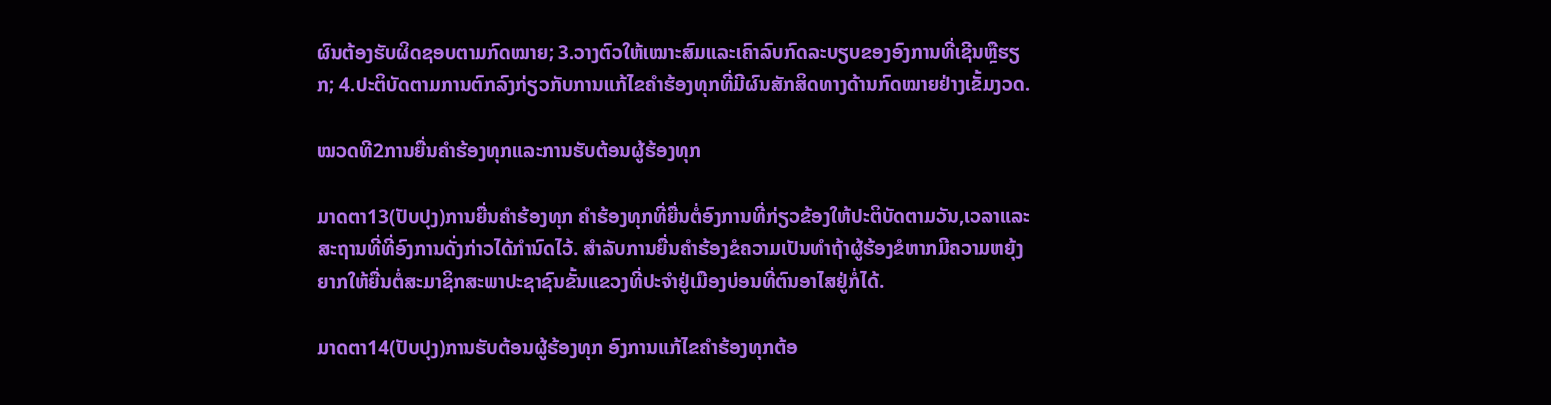ຜົນຕ້ອງຮັບຜິດຊອບຕາມກົດໝາຍ; 3.ວາງຕົວໃຫ້ເໝາະສົມແລະເຄົາລົບກົດລະບຽບຂອງອົງການທີ່ເຊີນຫຼືຮຽກ; 4.ປະຕິບັດຕາມການຕົກລົງກ່ຽວກັບການແກ້ໄຂຄໍາຮ້ອງທຸກທີ່ມີຜົນສັກສິດທາງດ້ານກົດໝາຍຢ່າງເຂັ້ມງວດ.

ໝວດທີ2ການຍື່ນຄໍາຮ້ອງທຸກແລະການຮັບຕ້ອນຜູ້ຮ້ອງທຸກ

ມາດຕາ13(ປັບປຸງ)ການຍື່ນຄໍາຮ້ອງທຸກ ຄໍາຮ້ອງທຸກທີ່ຍື່ນຕໍ່ອົງການທີ່ກ່ຽວຂ້ອງໃຫ້ປະຕິບັດຕາມວັນ,ເວລາແລະສະຖານທີ່ທີ່ອົງການດັ່ງກ່າວໄດ້ກໍານົດໄວ້. ສໍາລັບການຍື່ນຄໍາຮ້ອງຂໍຄວາມເປັນທໍາຖ້າຜູ້ຮ້ອງຂໍຫາກມີຄວາມຫຍຸ້ງຍາກໃຫ້ຍື່ນຕໍ່ສະມາຊິກສະພາປະຊາຊົນຂັ້ນແຂວງທີ່ປະຈໍາຢູ່ເມືອງບ່ອນທີ່ຕົນອາໄສຢູ່ກໍ່ໄດ້.

ມາດຕາ14(ປັບປຸງ)ການຮັບຕ້ອນຜູ້ຮ້ອງທຸກ ອົງການແກ້ໄຂຄໍາຮ້ອງທຸກຕ້ອ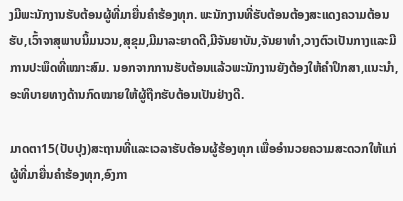ງມີພະນັກງານຮັບຕ້ອນຜູ້ທີ່ມາຍື່ນຄໍາຮ້ອງທຸກ. ພະນັກງານທີ່ຮັບຕ້ອນຕ້ອງສະແດງຄວາມຕ້ອນຮັບ,ເວົ້າຈາສຸພາບນິ້ມນວນ,ສຸຂຸມ,ມີມາລະຍາດດີ,ມີຈັນຍາບັນ,ຈັນຍາທໍາ,ວາງຕົວເປັນກາງແລະມີການປະພຶດທີ່ເໝາະສົມ. ນອກຈາກການຮັບຕ້ອນແລ້ວພະນັກງານຍັງຕ້ອງໃຫ້ຄໍາປຶກສາ,ແນະນໍາ,ອະທິບາຍທາງດ້ານກົດໝາຍໃຫ້ຜູ້ຖືກຮັບຕ້ອນເປັນຢ່າງດີ.

ມາດຕາ15(ປັບປຸງ)ສະຖານທີ່ແລະເວລາຮັບຕ້ອນຜູ້ຮ້ອງທຸກ ເພື່ອອໍານວຍຄວາມສະດວກໃຫ້ແກ່ຜູ້ທີ່ມາຍື່ນຄໍາຮ້ອງທຸກ,ອົງກາ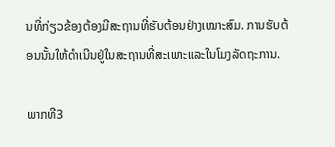ນທີ່ກ່ຽວຂ້ອງຕ້ອງມີສະຖານທີ່ຮັບຕ້ອນຢ່າງເໝາະສົມ. ການຮັບຕ້ອນນັ້ນໃຫ້ດໍາເນີນຢູ່ໃນສະຖານທີ່ສະເພາະແລະໃນໂມງລັດຖະການ.

ພາກທີ3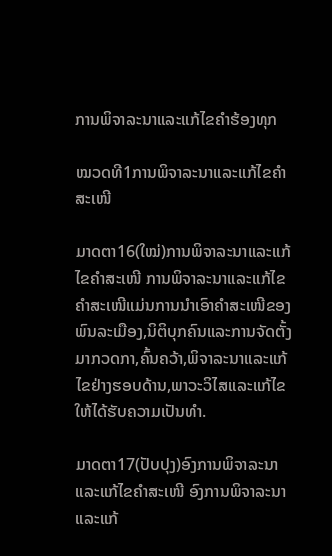ການພິຈາລະນາແລະແກ້ໄຂຄໍາຮ້ອງທຸກ

ໝວດທີ1ການພິຈາລະນາແລະແກ້ໄຂຄໍາສະເໜີ

ມາດຕາ16(ໃໝ່)ການພິຈາລະນາແລະແກ້ໄຂຄໍາສະເໜີ ການພິຈາລະນາແລະແກ້ໄຂຄໍາສະເໜີແມ່ນການນໍາເອົາຄໍາສະເໜີຂອງພົນລະເມືອງ,ນິຕິບຸກຄົນແລະການຈັດຕັ້ງມາກວດກາ,ຄົ້ນຄວ້າ,ພິຈາລະນາແລະແກ້ໄຂຢ່າງຮອບດ້ານ,ພາວະວິໄສແລະແກ້ໄຂໃຫ້ໄດ້ຮັບຄວາມເປັນທໍາ.

ມາດຕາ17(ປັບປຸງ)ອົງການພິຈາລະນາແລະແກ້ໄຂຄໍາສະເໜີ ອົງການພິຈາລະນາແລະແກ້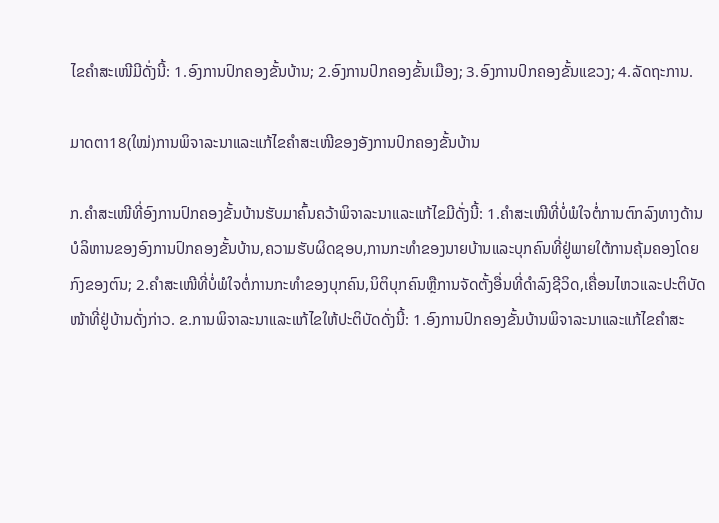ໄຂຄໍາສະເໜີມີດັ່ງນີ້: 1.ອົງການປົກຄອງຂັ້ນບ້ານ; 2.ອົງການປົກຄອງຂັ້ນເມືອງ; 3.ອົງການປົກຄອງຂັ້ນແຂວງ; 4.ລັດຖະການ.

ມາດຕາ18(ໃໝ່)ການພິຈາລະນາແລະແກ້ໄຂຄໍາສະເໜີຂອງອັງການປົກຄອງຂັ້ນບ້ານ

ກ.ຄໍາສະເໜີທີ່ອົງການປົກຄອງຂັ້ນບ້ານຮັບມາຄົ້ນຄວ້າພິຈາລະນາແລະແກ້ໄຂມີດັ່ງນີ້: 1.ຄໍາສະເໜີທີ່ບໍ່ພໍໃຈຕໍ່ການຕົກລົງທາງດ້ານບໍລິຫານຂອງອົງການປົກຄອງຂັ້ນບ້ານ,ຄວາມຮັບຜິດຊອບ,ການກະທໍາຂອງນາຍບ້ານແລະບຸກຄົນທີ່ຢູ່ພາຍໃຕ້ການຄຸ້ມຄອງໂດຍກົງຂອງຕົນ; 2.ຄໍາສະເໜີທີ່ບໍ່ພໍໃຈຕໍ່ການກະທໍາຂອງບຸກຄົນ,ນິຕິບຸກຄົນຫຼືການຈັດຕັ້ງອື່ນທີ່ດໍາລົງຊີວິດ,ເຄື່ອນໄຫວແລະປະຕິບັດໜ້າທີ່ຢູ່ບ້ານດັ່ງກ່າວ. ຂ.ການພິຈາລະນາແລະແກ້ໄຂໃຫ້ປະຕິບັດດັ່ງນີ້: 1.ອົງການປົກຄອງຂັ້ນບ້ານພິຈາລະນາແລະແກ້ໄຂຄໍາສະ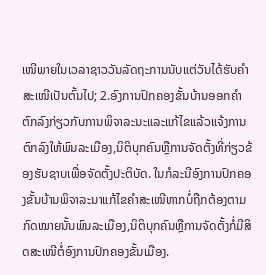ເໜີພາຍໃນເວລາຊາວວັນລັດຖະການນັບແຕ່ວັນໄດ້ຮັບຄໍາສະເໜີເປັນຕົ້ນໄປ; 2.ອົງການປົກຄອງຂັ້ນບ້ານອອກຄໍາຕົກລົງກ່ຽວກັບການພິຈາລະນະແລະແກ້ໄຂແລ້ວແຈ້ງການຕົກລົງໃຫ້ພົນລະເມືອງ,ນິຕິບຸກຄົນຫຼືການຈັດຕັ້ງທີ່ກ່ຽວຂ້ອງຮັບຊາບເພື່ອຈັດຕັ້ງປະຕິບັດ. ໃນກໍລະນີອົງການປົກຄອງຂັ້ນບ້ານພິຈາລະນາແກ້ໄຂຄໍາສະເໜີຫາກບໍ່ຖືກຕ້ອງຕາມກົດໝາຍນັ້ນພົນລະເມືອງ,ນິຕິບຸກຄົນຫຼືການຈັດຕັ້ງກໍ່ມີສິດສະເໜີຕໍ່ອົງການປົກຄອງຂັ້ນເມືອງ.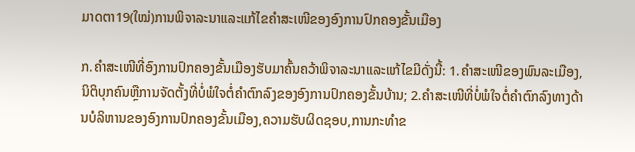ມາດຕາ19(ໃໝ່)ການພິຈາລະນາແລະແກ້ໄຂຄໍາສະເໜີຂອງອົງການປົກຄອງຂັ້ນເມືອງ

ກ.ຄໍາສະເໜີທີ່ອົງການປົກຄອງຂັ້ນເມືອງຮັບມາຄົ້ນຄວ້າພິຈາລະນາແລະແກ້ໄຂມີດັ່ງນີ້: 1.ຄໍາສະເໜີຂອງພົນລະເມືອງ,ນິຕິບຸກຄົນຫຼືການຈັດຕັ້ງທີ່ບໍ່ພໍໃຈຕໍ່ຄໍາຕົກລົງຂອງອົງການປົກຄອງຂັ້ນບ້ານ; 2.ຄໍາສະເໜີທີ່ບໍ່ພໍໃຈຕໍ່ຄໍາຕົກລົງທາງດ້ານບໍລິຫານຂອງອົງການປົກຄອງຂັ້ນເມືອງ,ຄວາມຮັບຜິດຊອບ,ການກະທໍາຂ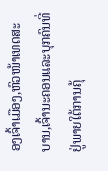ອງເຈົ້າເມືອງ,ຫົວໜ້າເທດສະບານ,ເຈົ້ານະຄອນແລະບຸກຄົນທີ່ຢູ່ພາຍໃຕ້ການຄຸ້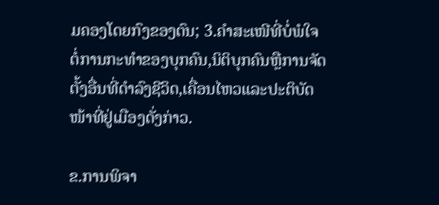ມຄອງໂດຍກົງຂອງຕົນ; 3.ຄໍາສະເໜີທີ່ບໍ່ພໍໃຈຕໍ່ການກະທໍາຂອງບຸກຄົນ,ນິຕິບຸກຄົນຫຼືການຈັດຕັ້ງອື່ນທີ່ດໍາລົງຊີວິດ,ເຄື່ອນໄຫວແລະປະຕິບັດໜ້າທີ່ຢູ່ເມືອງດັ່ງກ່າວ.

ຂ.ການພິຈາ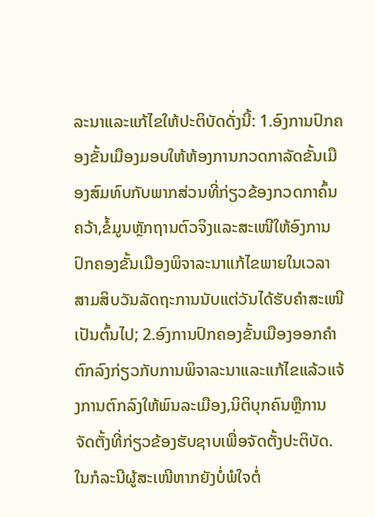ລະນາແລະແກ້ໄຂໃຫ້ປະຕິບັດດັ່ງນີ້: 1.ອົງການປົກຄອງຂັ້ນເມືອງມອບໃຫ້ຫ້ອງການກວດກາລັດຂັ້ນເມືອງສົມທົບກັບພາກສ່ວນທີ່ກ່ຽວຂ້ອງກວດກາຄົ້ນຄວ້າ,ຂໍ້ມູນຫຼັກຖານຕົວຈິງແລະສະເໜີໃຫ້ອົງການປົກຄອງຂັ້ນເມືອງພິຈາລະນາແກ້ໄຂພາຍໃນເວລາສາມສິບວັນລັດຖະການນັບແຕ່ວັນໄດ້ຮັບຄໍາສະເໜີເປັນຕົ້ນໄປ; 2.ອົງການປົກຄອງຂັ້ນເມືອງອອກຄໍາຕົກລົງກ່ຽວກັບການພິຈາລະນາແລະແກ້ໄຂແລ້ວແຈ້ງການຕົກລົງໃຫ້ພົນລະເມືອງ,ນິຕິບຸກຄົນຫຼືການຈັດຕັ້ງທີ່ກ່ຽວຂ້ອງຮັບຊາບເພື່ອຈັດຕັ້ງປະຕິບັດ. ໃນກໍລະນີຜູ້ສະເໜີຫາກຍັງບໍ່ພໍໃຈຕໍ່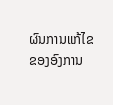ຜົນການແກ້ໄຂຂອງອົງການ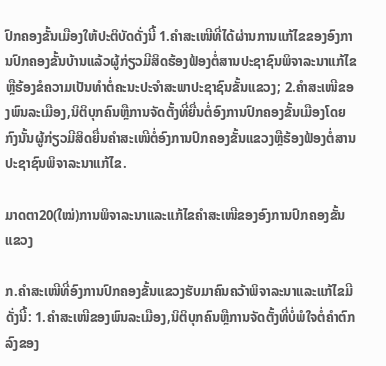ປົກຄອງຂັ້ນເມືອງໃຫ້ປະຕິບັດດັ່ງນີ້ 1.ຄໍາສະເໜີທີ່ໄດ້ຜ່ານການແກ້ໄຂຂອງອົງການປົກຄອງຂັ້ນບ້ານແລ້ວຜູ້ກ່ຽວມີສິດຮ້ອງຟ້ອງຕໍ່ສານປະຊາຊົນພິຈາລະນາແກ້ໄຂຫຼືຮ້ອງຂໍຄວາມເປັນທໍາຕໍ່ຄະນະປະຈໍາສະພາປະຊາຊົນຂັ້ນແຂວງ; 2.ຄໍາສະເໜີຂອງພົນລະເມືອງ,ນິຕິບຸກຄົນຫຼືການຈັດຕັ້ງທີ່ຍື່ນຕໍ່ອົງການປົກຄອງຂັ້ນເມືອງໂດຍກົງນັ້ນຜູ້ກ່ຽວມີສິດຍື່ນຄໍາສະເໜີຕໍ່ອົງການປົກຄອງຂັ້ນແຂວງຫຼືຮ້ອງຟ້ອງຕໍ່ສານປະຊາຊົນພິຈາລະນາແກ້ໄຂ.

ມາດຕາ20(ໃໝ່)ການພິຈາລະນາແລະແກ້ໄຂຄໍາສະເໜີຂອງອົງການປົກຄອງຂັ້ນແຂວງ

ກ.ຄໍາສະເໜີທີ່ອົງການປົກຄອງຂັ້ນແຂວງຮັບມາຄົນຄວ້າພິຈາລະນາແລະແກ້ໄຂມີດັ່ງນີ້: 1.ຄໍາສະເໜີຂອງພົນລະເມືອງ,ນິຕິບຸກຄົນຫຼືການຈັດຕັ້ງທີ່ບໍ່ພໍໃຈຕໍ່ຄໍາຕົກລົງຂອງ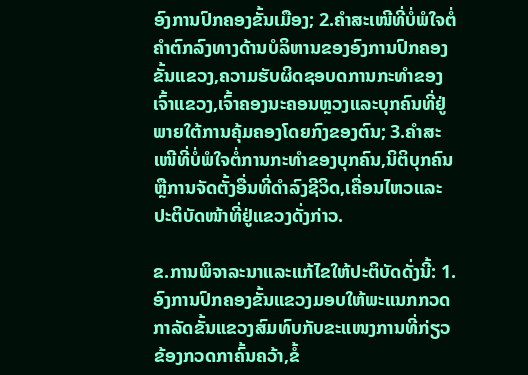ອົງການປົກຄອງຂັ້ນເມືອງ; 2.ຄໍາສະເໜີທີ່ບໍ່ພໍໃຈຕໍ່ຄໍາຕົກລົງທາງດ້ານບໍລິຫານຂອງອົງການປົກຄອງຂັ້ນແຂວງ,ຄວາມຮັບຜິດຊອບດການກະທໍາຂອງເຈົ້າແຂວງ,ເຈົ້າຄອງນະຄອນຫຼວງແລະບຸກຄົນທີ່ຢູ່ພາຍໃຕ້ການຄຸ້ມຄອງໂດຍກົງຂອງຕົນ; 3.ຄໍາສະເໜີທີ່ບໍ່ພໍໃຈຕໍ່ການກະທໍາຂອງບຸກຄົນ,ນິຕິບຸກຄົນຫຼືການຈັດຕັ້ງອື່ນທີ່ດໍາລົງຊີວິດ,ເຄື່ອນໄຫວແລະປະຕິບັດໜ້າທີ່ຢູ່ແຂວງດັ່ງກ່າວ.

ຂ.ການພິຈາລະນາແລະແກ້ໄຂໃຫ້ປະຕິບັດດັ່ງນີ້: 1.ອົງການປົກຄອງຂັ້ນແຂວງມອບໃຫ້ພະແນກກວດກາລັດຂັ້ນແຂວງສົມທົບກັບຂະແໜງການທີ່ກ່ຽວຂ້ອງກວດກາຄົ້ນຄວ້າ,ຂໍ້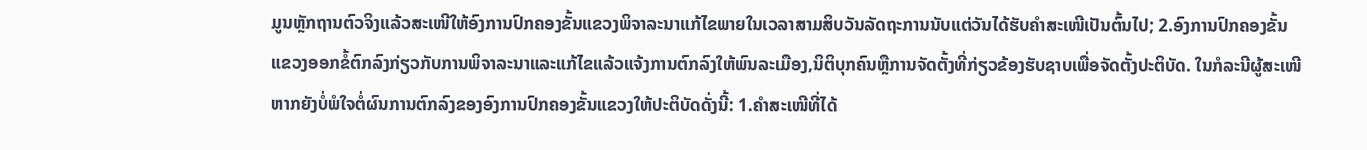ມູນຫຼັກຖານຕົວຈິງແລ້ວສະເໜີໃຫ້ອົງການປົກຄອງຂັ້ນແຂວງພິຈາລະນາແກ້ໄຂພາຍໃນເວລາສາມສິບວັນລັດຖະການນັບແຕ່ວັນໄດ້ຮັບຄໍາສະເໜີເປັນຕົ້ນໄປ; 2.ອົງການປົກຄອງຂັ້ນແຂວງອອກຂໍ້ຕົກລົງກ່ຽວກັບການພິຈາລະນາແລະແກ້ໄຂແລ້ວແຈ້ງການຕົກລົງໃຫ້ພົນລະເມືອງ,ນິຕິບຸກຄົນຫຼືການຈັດຕັ້ງທີ່ກ່ຽວຂ້ອງຮັບຊາບເພື່ອຈັດຕັ້ງປະຕິບັດ. ໃນກໍລະນີຜູ້ສະເໜີຫາກຍັງບໍ່ພໍໃຈຕໍ່ຜົນການຕົກລົງຂອງອົງການປົກຄອງຂັ້ນແຂວງໃຫ້ປະຕິບັດດັ່ງນີ້: 1.ຄໍາສະເໜີທີ່ໄດ້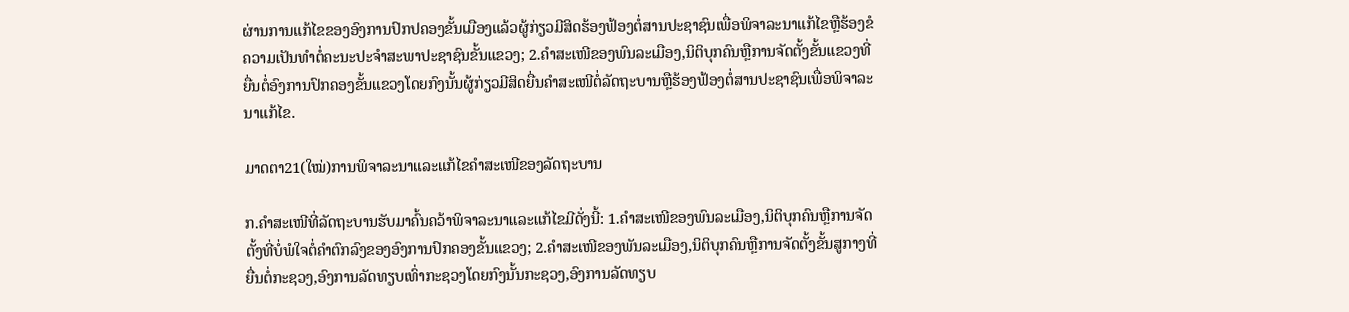ຜ່ານການແກ້ໄຂຂອງອົງການປົກປຄອງຂັ້ນເມືອງແລ້ວຜູ້ກ່ຽວມີສິດຮ້ອງຟ້ອງຕໍ່ສານປະຊາຊົນເພື່ອພິຈາລະນາແກ້ໄຂຫຼືຮ້ອງຂໍຄວາມເປັນທໍາຕໍ່ຄະນະປະຈໍາສະພາປະຊາຊົນຂັ້ນແຂວງ; 2.ຄໍາສະເໜີຂອງພົນລະເມືອງ,ນິຕິບຸກຄົນຫຼືການຈັດຕັ້ງຂັ້ນແຂວງທີ່ຍື່ນຕໍ່ອົງການປົກຄອງຂັ້ນແຂວງໂດຍກົງນັ້ນຜູ້ກ່ຽວມີສິດຍື່ນຄໍາສະເໜີຕໍ່ລັດຖະບານຫຼືຮ້ອງຟ້ອງຕໍ່ສານປະຊາຊົນເພື່ອພິຈາລະນາແກ້ໄຂ.

ມາດຕາ21(ໃໝ່)ການພິຈາລະນາແລະແກ້ໄຂຄໍາສະເໜີຂອງລັດຖະບານ

ກ.ຄໍາສະເໜີທີ່ລັດຖະບານຮັບມາຄົ້ນຄວ້າພິຈາລະນາແລະແກ້ໄຂມີດັ່ງນີ້: 1.ຄໍາສະເໜີຂອງພົນລະເມືອງ,ນິຕິບຸກຄົນຫຼືການຈັດຕັ້ງທີ່ບໍ່ພໍໃຈຕໍ່ຄໍາຕົກລົງຂອງອົງການປົກຄອງຂັ້ນແຂວງ; 2.ຄໍາສະເໜີຂອງພັນລະເມືອງ,ນິຕິບຸກຄົນຫຼືການຈັດຕັ້ງຂັ້ນສູກາງທີ່ຍື່ນຕໍ່ກະຊວງ,ອົງການລັດທຽບເທົ່າກະຊວງໂດຍກົງນັ້ນກະຊວງ,ອົງການລັດທຽບ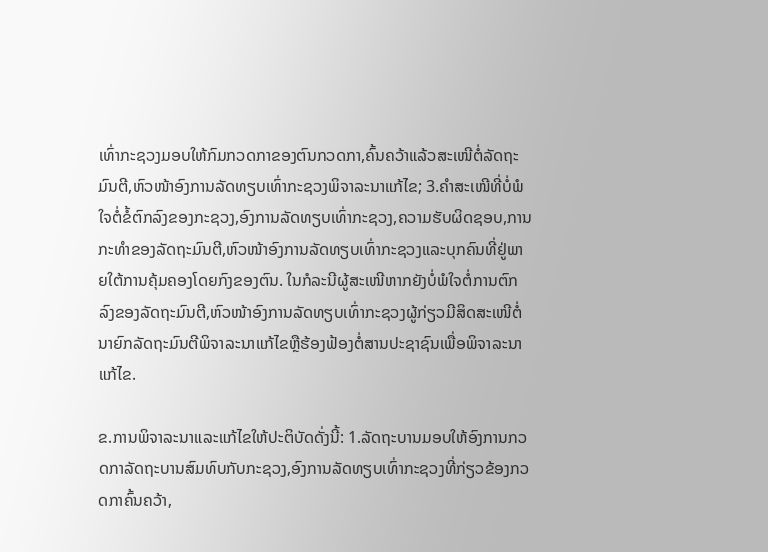ເທົ່າກະຊວງມອບໃຫ້ກົມກວດກາຂອງຕົນກວດກາ,ຄົ້ນຄວ້າແລ້ວສະເໜີຕໍ່ລັດຖະມົນຕີ,ຫົວໜ້າອົງການລັດທຽບເທົ່າກະຊວງພິຈາລະນາແກ້ໄຂ; 3.ຄໍາສະເໜີທີ່ບໍ່ພໍໃຈຕໍ່ຂໍ້ຕົກລົງຂອງກະຊວງ,ອົງການລັດທຽບເທົ່າກະຊວງ,ຄວາມຮັບຜິດຊອບ,ການກະທໍາຂອງລັດຖະມົນຕີ,ຫົວໜ້າອົງການລັດທຽບເທົ່າກະຊວງແລະບຸກຄົນທີ່ຢູ່ພາຍໃຕ້ການຄຸ້ມຄອງໂດຍກົງຂອງຕົນ. ໃນກໍລະນີຜູ້ສະເໜີຫາກຍັງບໍ່ພໍໃຈຕໍ່ການຕົກລົງຂອງລັດຖະມົນຕີ,ຫົວໜ້າອົງການລັດທຽບເທົ່າກະຊວງຜູ້ກ່ຽວມີສິດສະເໜີຕໍ່ນາຍົກລັດຖະມົນຕີພິຈາລະນາແກ້ໄຂຫຼືຮ້ອງຟ້ອງຕໍ່ສານປະຊາຊົນເພື່ອພິຈາລະນາແກ້ໄຂ.

ຂ.ການພິຈາລະນາແລະແກ້ໄຂໃຫ້ປະຕິບັດດັ່ງນີ້: 1.ລັດຖະບານມອບໃຫ້ອົງການກວດກາລັດຖະບານສົມທົບກັບກະຊວງ,ອົງການລັດທຽບເທົ່າກະຊວງທີ່ກ່ຽວຂ້ອງກວດກາຄົ້ນຄວ້າ,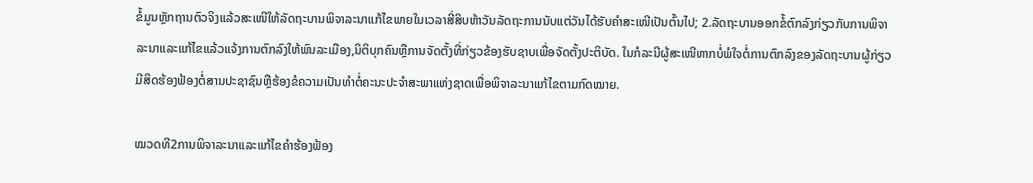ຂໍ້ມູນຫຼັກຖານຕົວຈິງແລ້ວສະເໜີໃຫ້ລັດຖະບານພິຈາລະນາແກ້ໄຂພາຍໃນເວລາສີ່ສິບຫ້າວັນລັດຖະການນັບແຕ່ວັນໄດ້ຮັບຄໍາສະເໜີເປັນຕົ້ນໄປ; 2.ລັດຖະບານອອກຂໍ້ຕົກລົງກ່ຽວກັບການພິຈາລະນາແລະແກ້ໄຂແລ້ວແຈ້ງການຕົກລົງໃຫ້ພົນລະເມືອງ,ນິຕິບຸກຄົນຫຼືການຈັດຕັ້ງທີ່ກ່ຽວຂ້ອງຮັບຊາບເພື່ອຈັດຕັ້ງປະຕິບັດ. ໃນກໍລະນີຜູ້ສະເໜີຫາກບໍ່ພໍໃຈຕໍ່ການຕົກລົງຂອງລັດຖະບານຜູ້ກ່ຽວມີສິດຮ້ອງຟ້ອງຕໍ່ສານປະຊາຊົນຫຼືຮ້ອງຂໍຄວາມເປັນທໍາຕໍ່ຄະນະປະຈໍາສະພາແຫ່ງຊາດເພື່ອພິຈາລະນາແກ້ໄຂຕາມກົດໝາຍ.

ໝວດທີ2ການພິຈາລະນາແລະແກ້ໄຂຄໍາຮ້ອງຟ້ອງ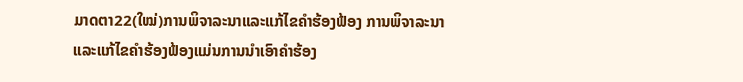ມາດຕາ22(ໃໝ່)ການພິຈາລະນາແລະແກ້ໄຂຄໍາຮ້ອງຟ້ອງ ການພິຈາລະນາແລະແກ້ໄຂຄໍາຮ້ອງຟ້ອງແມ່ນການນໍາເອົາຄໍາຮ້ອງ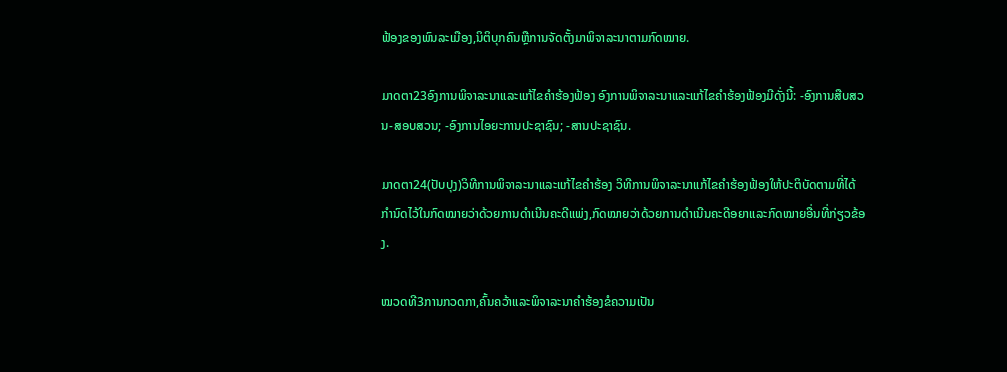ຟ້ອງຂອງພົນລະເມືອງ,ນິຕິບຸກຄົນຫຼືການຈັດຕັ້ງມາພິຈາລະນາຕາມກົດໝາຍ.

ມາດຕາ23ອົງການພິຈາລະນາແລະແກ້ໄຂຄໍາຮ້ອງຟ້ອງ ອົງການພິຈາລະນາແລະແກ້ໄຂຄໍາຮ້ອງຟ້ອງມີດັ່ງນີ້: -ອົງການສືບສວນ-ສອບສວນ; -ອົງການໄອຍະການປະຊາຊົນ; -ສານປະຊາຊົນ.

ມາດຕາ24(ປັບປຸງ)ວິທີການພິຈາລະນາແລະແກ້ໄຂຄໍາຮ້ອງ ວິທີການພິຈາລະນາແກ້ໄຂຄໍາຮ້ອງຟ້ອງໃຫ້ປະຕິບັດຕາມທີ່ໄດ້ກໍານົດໄວ້ໃນກົດໝາຍວ່າດ້ວຍການດໍາເນີນຄະດີແພ່ງ,ກົດໝາຍວ່າດ້ວຍການດໍາເນີນຄະດີອຍາແລະກົດໝາຍອື່ນທີ່ກ່ຽວຂ້ອງ.

ໝວດທີ3ການກວດກາ,ຄົ້ນຄວ້າແລະພິຈາລະນາຄໍາຮ້ອງຂໍຄວາມເປັນ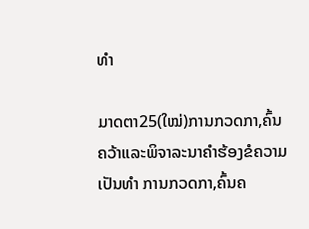ທໍາ

ມາດຕາ25(ໃໝ່)ການກວດກາ,ຄົ້ນຄວ້າແລະພິຈາລະນາຄໍາຮ້ອງຂໍຄວາມເປັນທໍາ ການກວດກາ,ຄົ້ນຄ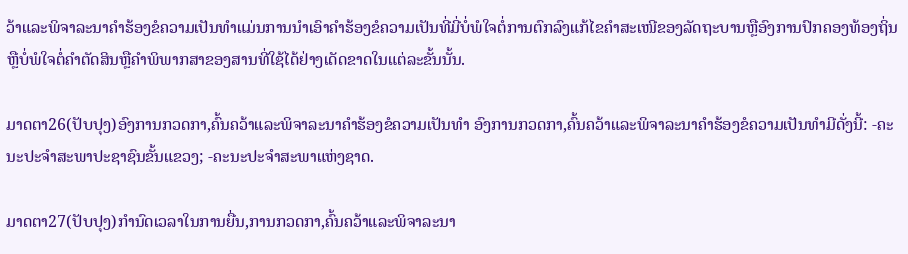ວ້າແລະພິຈາລະນາຄໍາຮ້ອງຂໍຄວາມເປັນທໍາແມ່ນການນໍາເອົາຄໍາຮ້ອງຂໍຄວາມເປັນທີ່ມີ່ບໍ່ພໍໃຈຕໍ່ການຕົກລົງແກ້ໄຂຄໍາສະເໜີຂອງລັດຖະບານຫຼືອົງການປົກຄອງທ້ອງຖິ່ນຫຼືບໍ່ພໍໃຈຕໍ່ຄໍາຕັດສິນຫຼືຄໍາພິພາກສາຂອງສານທີ່ໃຊ້ໄດ້ຢ່າງເດັດຂາດໃນແຕ່ລະຂັ້ນນັ້ນ.

ມາດຕາ26(ປັບປຸງ)ອົງການກວດກາ,ຄົ້ນຄວ້າແລະພິຈາລະນາຄໍາຮ້ອງຂໍຄວາມເປັນທໍາ ອົງການກວດກາ,ຄົ້ນຄວ້າແລະພິຈາລະນາຄໍາຮ້ອງຂໍຄວາມເປັນທໍາມີດັ່ງນີ້: -ຄະນະປະຈໍາສະພາປະຊາຊົນຂັ້ນແຂວງ; -ຄະນະປະຈໍາສະພາແຫ່ງຊາດ.

ມາດຕາ27(ປັບປຸງ)ກໍານົດເວລາໃນການຍື່ນ,ການກວດກາ,ຄົ້ນຄວ້າແລະພິຈາລະນາ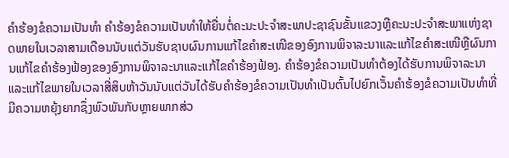ຄໍາຮ້ອງຂໍຄວາມເປັນທໍາ ຄໍາຮ້ອງຂໍຄວາມເປັນທໍາໃຫ້ຍື່ນຕໍ່ຄະນະປະຈໍາສະພາປະຊາຊົນຂັ້ນແຂວງຫຼືຄະນະປະຈໍາສະພາແຫ່ງຊາດພາຍໃນເວລາສາມເດືອນນັບແຕ່ວັນຮັບຊາບຜົນການແກ້ໄຂຄໍາສະເໜີຂອງອົງການພິຈາລະນາແລະແກ້ໄຂຄໍາສະເໜີຫຼືຜົນການແກ້ໄຂຄໍາຮ້ອງຟ້ອງຂອງອົງການພິຈາລະນາແລະແກ້ໄຂຄໍາຮ້ອງຟ້ອງ. ຄໍາຮ້ອງຂໍຄວາມເປັນທໍາຕ້ອງໄດ້ຮັບການພິຈາລະນາແລະແກ້ໄຂພາຍໃນເວລາສີ່ສິບຫ້າວັນນັບແຕ່ວັນໄດ້ຮັບຄໍາຮ້ອງຂໍຄວາມເປັນທໍາເປັນຕົ້ນໄປຍົກເວັ້ນຄໍາຮ້ອງຂໍຄວາມເປັນທໍາທີ່ມີຄວາມຫຍຸ້ງຍາກຊຶ່ງພົວພັນກັບຫຼາຍພາກສ່ວ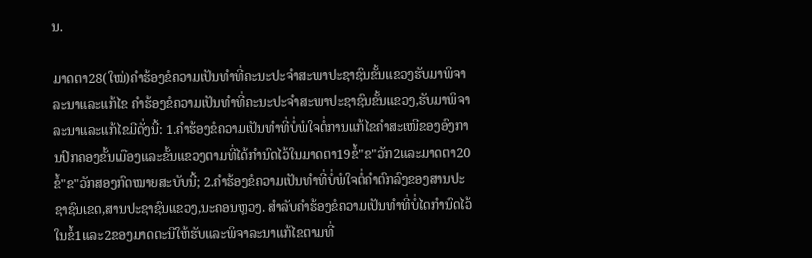ນ.

ມາດຕາ28(ໃໝ່)ຄໍາຮ້ອງຂໍຄວາມເປັນທໍາທີ່ຄະນະປະຈໍາສະພາປະຊາຊົນຂັ້ນແຂວງຮັບມາພິຈາລະນາແລະແກ້ໄຂ ຄໍາຮ້ອງຂໍຄວາມເປັນທໍາທີ່ຄະນະປະຈໍາສະພາປະຊາຊົນຂັ້ນແຂວງ,ຮັບມາພິຈາລະນາແລະແກ້ໄຂມີດັ່ງນີ້: 1.ຄໍາຮ້ອງຂໍຄວາມເປັນທໍາທີ່ບໍ່ພໍໃຈຕໍ່ການແກ້ໄຂຄໍາສະເໜີຂອງອົງການປົກຄອງຂັ້ນເມືອງແລະຂັ້ນແຂວງຕາມທີ່ໄດ້ກໍານົດໄວ້ໃນມາດຕາ19ຂໍ້"ຂ"ວັກ2ແລະມາດຕາ20ຂໍ້"ຂ"ວັກສອງກົດໝາຍສະບັບນີ້; 2.ຄໍາຮ້ອງຂໍຄວາມເປັນທໍາທີ່ບໍ່ພໍໃຈຕໍ່ຄໍາຕົກລົງຂອງສານປະຊາຊົນເຂດ,ສານປະຊາຊົນແຂວງ,ນະຄອນຫຼວງ. ສໍາລັບຄໍາຮ້ອງຂໍຄວາມເປັນທໍາທີ່ບໍ່ໄດກໍານົດໄວ້ໃນຂໍ້1ແລະ2ຂອງມາດຕະນີໃຫ້ຮັບແລະພິຈາລະນາແກ້ໄຂຕາມທີ່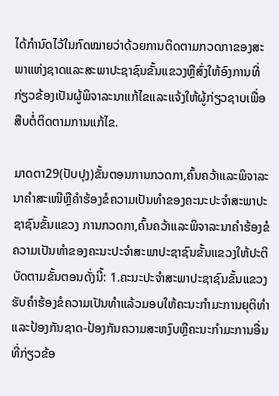ໄດ້ກໍານົດໄວ້ໃນກົດໝາຍວ່າດ້ວຍການຕິດຕາມກວດກາຂອງສະພາແຫ່ງຊາດແລະສະພາປະຊາຊົນຂັ້ນແຂວງຫຼືສົ່ງໃຫ້ອົງການທີ່ກ່ຽວຂ້ອງເປັນຜູ້ພິຈາລະນາແກ້ໄຂແລະແຈ້ງໃຫ້ຜູ້ກ່ຽວຊາບເພື່ອສືບຕໍ່ຕິດຕາມການແກ້ໄຂ.

ມາດຕາ29(ປັບປຸງ)ຂັ້ນຕອນການກວດກາ,ຄົ້ນຄວ້າແລະພິຈາລະນາຄໍາສະເໜີຫຼືຄໍາຮ້ອງຂໍຄວາມເປັນທໍາຂອງຄະນະປະຈໍາສະພາປະຊາຊົນຂັ້ນແຂວງ ການກວດກາ,ຄົ້ນຄວ້າແລະພິຈາລະນາຄໍາຮ້ອງຂໍຄວາມເປັນທໍາຂອງຄະນະປະຈໍາສະພາປະຊາຊົນຂັ້ນແຂວງໃຫ້ປະຕິບັດຕາມຂັ້ນຕອນດັ່ງນີ້: 1.ຄະນະປະຈໍາສະພາປະຊາຊົນຂັ້ນແຂວງຮັບຄໍາຮ້ອງຂໍຄວາມເປັນທໍາແລ້ວມອບໃຫ້ຄະນະກໍາມະການຍຸຕິທໍາແລະປ້ອງກັນຊາດ-ປ້ອງກັນຄວາມສະຫງົບຫຼືຄະນະກໍາມະການອື່ນທີ່ກ່ຽວຂ້ອ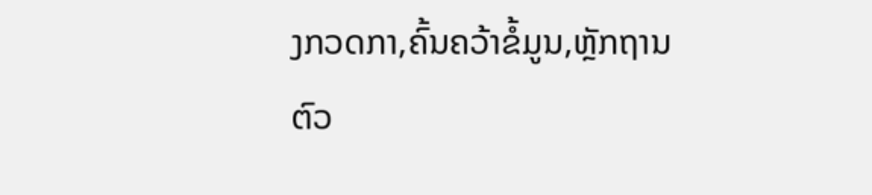ງກວດກາ,ຄົ້ນຄວ້າຂໍ້ມູນ,ຫຼັກຖານຕົວ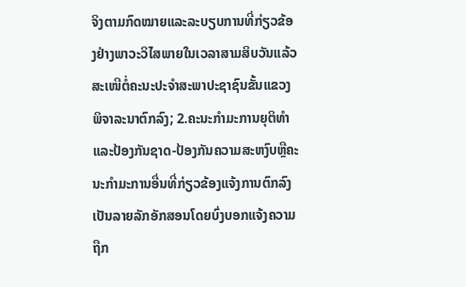ຈິງຕາມກົດໝາຍແລະລະບຽບການທີ່ກ່ຽວຂ້ອງຢ່າງພາວະວິໄສພາຍໃນເວລາສາມສິບວັນແລ້ວສະເໜີຕໍ່ຄະນະປະຈໍາສະພາປະຊາຊົນຂັ້ນແຂວງພິຈາລະນາຕົກລົງ; 2.ຄະນະກໍາມະການຍຸຕິທໍາແລະປ້ອງກັນຊາດ-ປ້ອງກັນຄວາມສະຫງົບຫຼືຄະນະກໍາມະການອື່ນທີ່ກ່ຽວຂ້ອງແຈ້ງການຕົກລົງເປັນລາຍລັກອັກສອນໂດຍບົ່ງບອກແຈ້ງຄວາມຖືກ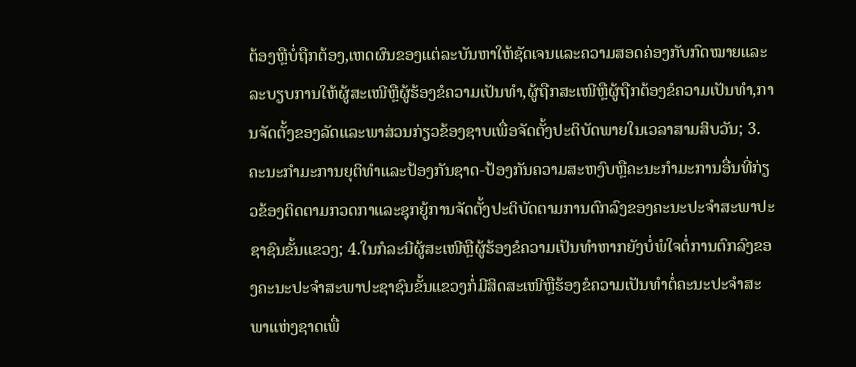ຕ້ອງຫຼືບໍ່ຖືກຕ້ອງ,ເຫດຜົນຂອງແຕ່ລະບັນຫາໃຫ້ຊັດເຈນແລະຄວາມສອດຄ່ອງກັບກົດໝາຍແລະລະບຽບການໃຫ້ຜູ້ສະເໜີຫຼືຜູ້ຮ້ອງຂໍຄວາມເປັນທໍາ,ຜູ້ຖືກສະເໜີຫຼືຜູ້ຖືກຕ້ອງຂໍຄວາມເປັນທໍາ,ການຈັດຕັ້ງຂອງລັດແລະພາສ່ວນກ່ຽວຂ້ອງຊາບເພື່ອຈັດຕັ້ງປະຕິບັດພາຍໃນເວລາສາມສິບວັນ; 3.ຄະນະກໍາມະການຍຸຕິທໍາແລະປ້ອງກັນຊາດ-ປ້ອງກັນຄວາມສະຫງົບຫຼືຄະນະກໍາມະການອື່ນທີ່ກ່ຽວຂ້ອງຕິດຕາມກວດກາແລະຊຸກຍູ້ການຈັດຕັ້ງປະຕິບັດຕາມການຕົກລົງຂອງຄະນະປະຈໍາສະພາປະຊາຊົນຂັ້ນແຂວງ; 4.ໃນກໍລະນີຜູ້ສະເໜີຫຼືຜູ້ຮ້ອງຂໍຄວາມເປັນທໍາຫາກຍັງບໍ່ພໍໃຈຕໍ່ການຕົກລົງຂອງຄະນະປະຈໍາສະພາປະຊາຊົນຂັ້ນແຂວງກໍ່ມີສິດສະເໜີຫຼືຮ້ອງຂໍຄວາມເປັນທໍາຕໍ່ຄະນະປະຈໍາສະພາແຫ່ງຊາດເພື່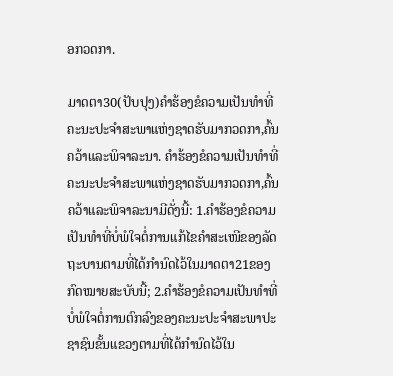ອກວດກາ.

ມາດຕາ30(ປັບປຸງ)ຄໍາຮ້ອງຂໍຄວາມເປັນທໍາທີ່ຄະນະປະຈໍາສະພາແຫ່ງຊາດຮັບມາກວດກາ,ຄົ້ນຄວ້າແລະພິຈາລະນາ. ຄໍາຮ້ອງຂໍຄວາມເປັນທໍາທີ່ຄະນະປະຈໍາສະພາແຫ່ງຊາດຮັບມາກວດກາ,ຄົ້ນຄວ້າແລະພິຈາລະນາມີດັ່ງນີ້: 1.ຄໍາຮ້ອງຂໍຄວາມເປັນທໍາທີ່ບໍ່ພໍໃຈຕໍ່ການແກ້ໄຂຄໍາສະເໜີຂອງລັດຖະບານຕາມທີ່ໄດ້ກໍານົດໄວ້ໃນມາດຕາ21ຂອງກົດໝາຍສະບັບນີ້; 2.ຄໍາຮ້ອງຂໍຄວາມເປັນທໍາທີ່ບໍ່ພໍໃຈຕໍ່ການຕົກລົງຂອງຄະນະປະຈໍາສະພາປະຊາຊົນຂັ້ນແຂວງຕາມທີ່ໄດ້ກໍານົດໄວ້ໃນ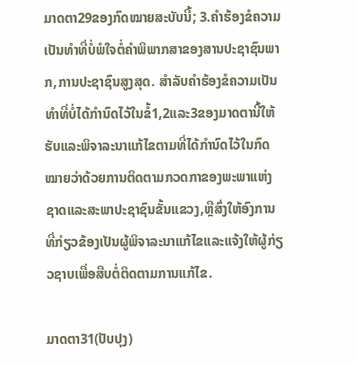ມາດຕາ29ຂອງກົດໝາຍສະບັບນີ້; 3.ຄໍາຮ້ອງຂໍຄວາມເປັນທໍາທີ່ບໍ່ພໍໃຈຕໍ່ຄໍາພິພາກສາຂອງສານປະຊາຊົນພາກ,ການປະຊາຊົນສູງສຸດ. ສໍາລັບຄໍາຮ້ອງຂໍຄວາມເປັນທໍາທີ່ບໍ່ໄດ້ກໍານົດໄວ້ໃນຂໍ້1,2ແລະ3ຂອງມາດຕານີ້ໃຫ້ຮັບແລະພິຈາລະນາແກ້ໄຂຕາມທີ່ໄດ້ກໍານົດໄວ້ໃນກົດໝາຍວ່າດ້ວຍການຕິດຕາມກວດກາຂອງພະພາແຫ່ງຊາດແລະສະພາປະຊາຊົນຂັ້ນແຂວງ,ຫຼືສົ່ງໃຫ້ອົງການທີ່ກ່ຽວຂ້ອງເປັນຜູ້ພິຈາລະນາແກ້ໄຂແລະແຈ້ງໃຫ້ຜູ້ກ່ຽວຊາບເພື່ອສືບຕໍ່ຕິດຕາມການແກ້ໄຂ.

ມາດຕາ31(ປັບປຸງ)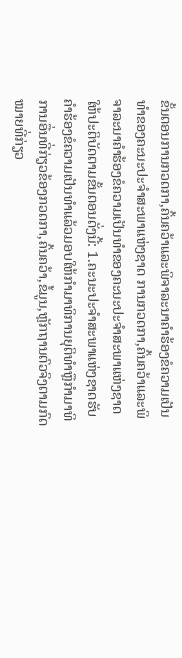ຂັ້ນຕອນການກວດກາ,ຄົ້ນຄວ້າແລະພິຈາລະນາຄໍາຮ້ອງຂໍຄວາມເປັນທໍາຂອງຄະນະປະຈໍາສະພາແຫ່ງຊາດ ການກວດກາ,ຄົ້ນຄວ້າແລະພິຈາລະນາຄໍາຮ້ອງຂໍຄວາມເປັນທໍາຂອງຄະນະປະຈໍາສະພາແຫ່ງຊາດໃຫ້ປະຕິບັດຕາມຂັ້ນຕອນດັ່ງນີ້: 1.ຄະນະປະຈໍາສະພາແຫ່ງຊາດຮັບຄໍາຮ້ອງຂໍຄວາມເປັນທໍາແລ້ວມອບໃຫ້ກໍາມາທິການຍຸຕິທໍາຫຼືກໍາມາທິການອື່ນທີ່ກ່ຽວຂ້ອງກວດກາ,ຄົ້ນຄວ້າ,ຂໍ້ມູນ,ຫຼັກຖານຕົວຈິງຕາມກົດໝາຍທີ່ກ່ຽວ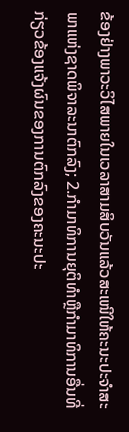ຂ້ອງຢ່າງພາວະວິໄສພາຍໃນເວລາສາມສິບວັນແລ້ວສະເໜີໃຫ້ຄະນະປະຈໍາສະພາແຫ່ງຊາດພິຈາລະນາຕົກລົງ; 2.ກໍາມາທິການຍຸຕິທໍາຫຼືກໍາມາທິການອື່ນທີ່ກ່ຽວຂ້ອງແຈ້ງຜົນຂອງການຕົກລົງຂອງຄະນະປະ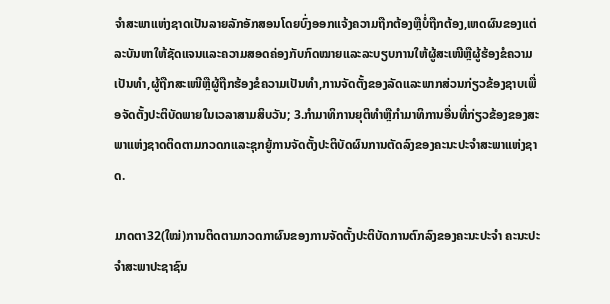ຈໍາສະພາແຫ່ງຊາດເປັນລາຍລັກອັກສອນໂດຍບົ່ງອອກແຈ້ງຄວາມຖືກຕ້ອງຫຼືບໍ່ຖືກຕ້ອງ,ເຫດຜົນຂອງແຕ່ລະບັນຫາໃຫ້ຊັດແຈນແລະຄວາມສອດຄ່ອງກັບກົດໝາຍແລະລະບຽບການໃຫ້ຜູ້ສະເໜີຫຼືຜູ້ຮ້ອງຂໍຄວາມເປັນທໍາ,ຜູ້ຖືກສະເໜີຫຼືຜູ້ຖືກຮ້ອງຂໍຄວາມເປັນທໍາ,ການຈັດຕັ້ງຂອງລັດແລະພາກສ່ວນກ່ຽວຂ້ອງຊາບເພື່ອຈັດຕັ້ງປະຕິບັດພາຍໃນເວລາສາມສິບວັນ; 3.ກໍາມາທິການຍຸຕິທໍາຫຼືກໍາມາທິການອື່ນທີ່ກ່ຽວຂ້ອງຂອງສະພາແຫ່ງຊາດຕິດຕາມກວດກແລະຊຸກຍູ້ການຈັດຕັ້ງປະຕິບັດຜົນການຕັດລົງຂອງຄະນະປະຈໍາສະພາແຫ່ງຊາດ.

ມາດຕາ32(ໃໝ່)ການຕິດຕາມກວດກາຜົນຂອງການຈັດຕັ້ງປະຕິບັດການຕົກລົງຂອງຄະນະປະຈໍາ ຄະນະປະຈໍາສະພາປະຊາຊົນ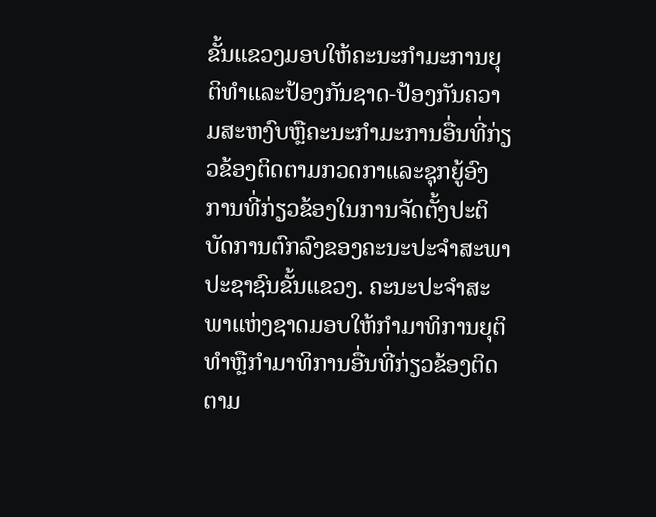ຂັ້ນແຂວງມອບໃຫ້ຄະນະກໍາມະການຍຸຕິທໍາແລະປ້ອງກັນຊາດ-ປ້ອງກັນຄວາມສະຫງົບຫຼືຄະນະກໍາມະການອື່ນທີ່ກ່ຽວຂ້ອງຕິດຕາມກວດກາແລະຊຸກຍູ້ອົງການທີ່ກ່ຽວຂ້ອງໃນການຈັດຕັ້ງປະຕິບັດການຕົກລົງຂອງຄະນະປະຈໍາສະພາປະຊາຊົນຂັ້ນແຂວງ. ຄະນະປະຈໍາສະພາແຫ່ງຊາດມອບໃຫ້ກໍາມາທິການຍຸຕິທໍາຫຼືກໍາມາທິການອື່ນທີ່ກ່ຽວຂ້ອງຕິດຕາມ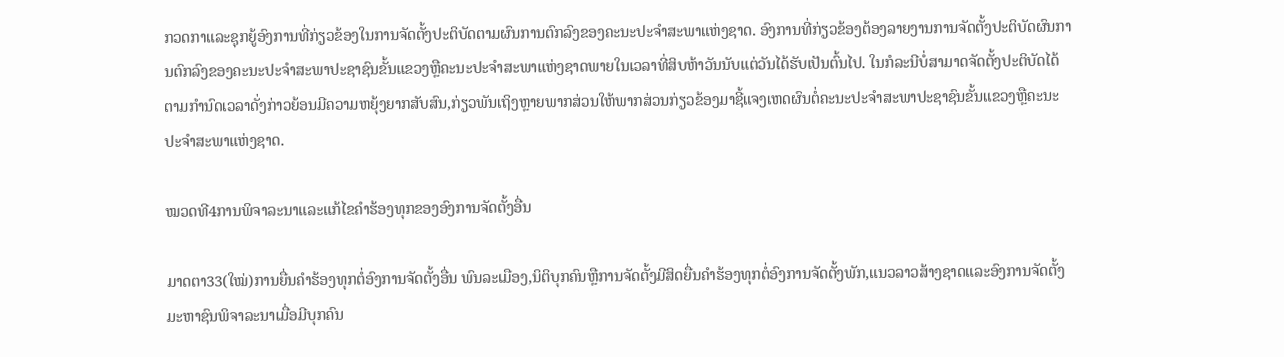ກວດກາແລະຊຸກຍູ້ອົງການທີ່ກ່ຽວຂ້ອງໃນການຈັດຕັ້ງປະຕິບັດຕາມຜົນການຕົກລົງຂອງຄະນະປະຈໍາສະພາແຫ່ງຊາດ. ອົງການທີ່ກ່ຽວຂ້ອງຕ້ອງລາຍງານການຈັດຕັ້ງປະຕິບັດຜົນການຕົກລົງຂອງຄະນະປະຈໍາສະພາປະຊາຊົນຂັ້ນແຂວງຫຼືຄະນະປະຈໍາສະພາແຫ່ງຊາດພາຍໃນເວລາທີ່ສິບຫ້າວັນນັບແຕ່ວັນໄດ້ຮັບເປັນຕົ້ນໄປ. ໃນກໍລະນີບໍ່ສາມາດຈັດຕັ້ງປະຕິບັດໄດ້ຕາມກໍານົດເວລາດັ່ງກ່າວຍ້ອນມີຄວາມຫຍຸ້ງຍາກສັບສົນ,ກ່ຽວພັນເຖິງຫຼາຍພາກສ່ວນໃຫ້ພາກສ່ວນກ່ຽວຂ້ອງມາຊີ້ແຈງເຫດຜົນຕໍ່ຄະນະປະຈໍາສະພາປະຊາຊົນຂັ້ນແຂວງຫຼືຄະນະປະຈໍາສະພາແຫ່ງຊາດ.

ໝວດທີ4ການພິຈາລະນາແລະແກ້ໄຂຄໍາຮ້ອງທຸກຂອງອົງການຈັດຕັ້ງອື່ນ

ມາດຕາ33(ໃໝ່)ການຍື່ນຄໍາຮ້ອງທຸກຕໍ່ອົງການຈັດຕັ້ງອື່ນ ພົນລະເມືອງ,ນິຕິບຸກຄົນຫຼືການຈັດຕັ້ງມີສິດຍື່ນຄໍາຮ້ອງທຸກຕໍ່ອົງການຈັດຕັ້ງພັກ,ແນວລາວສ້າງຊາດແລະອົງການຈັດຕັ້ງມະຫາຊົນພິຈາລະນາເມື່ອມີບຸກຄົນ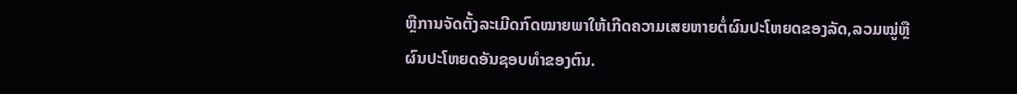ຫຼືການຈັດຕັ້ງລະເມີດກົດໝາຍພາໃຫ້ເກີດຄວາມເສຍຫາຍຕໍ່ຜົນປະໂຫຍດຂອງລັດ,ລວມໝູ່ຫຼືຜົນປະໂຫຍດອັນຊອບທໍາຂອງຕົນ.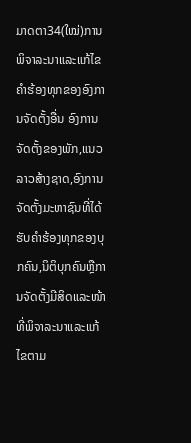ມາດຕາ34(ໃໝ່)ການພິຈາລະນາແລະແກ້ໄຂຄໍາຮ້ອງທຸກຂອງອົງການຈັດຕັ້ງອື່ນ ອົງການຈັດຕັ້ງຂອງພັກ,ແນວລາວສ້າງຊາດ,ອົງການຈັດຕັ້ງມະຫາຊົນທີ່ໄດ້ຮັບຄໍາຮ້ອງທຸກຂອງບຸກຄົນ,ນິຕິບຸກຄົນຫຼືການຈັດຕັ້ງມີສິດແລະໜ້າທີ່ພິຈາລະນາແລະແກ້ໄຂຕາມ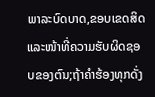ພາລະບົດບາດ,ຂອບເຂດສິດແລະໜ້າທີ່ຄວາມຮັບຜິດຊອບຂອງຕົນ;ຖ້າຄໍາຮ້ອງທຸກດັ່ງ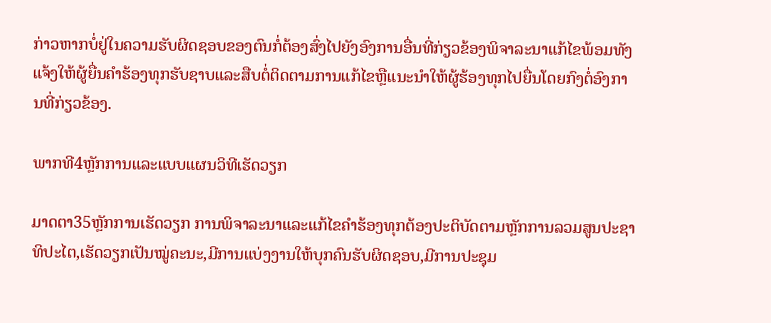ກ່າວຫາກບໍ່ຢູ່ໃນຄວາມຮັບຜິດຊອບຂອງຕົນກໍ່ຕ້ອງສົ່ງໄປຍັງອົງການອື່ນທີ່ກ່ຽວຂ້ອງພິຈາລະນາແກ້ໄຂພ້ອມທັງແຈ້ງໃຫ້ຜູ້ຍື່ນຄໍາຮ້ອງທຸກຮັບຊາບແລະສືບຕໍ່ຕິດຕາມການແກ້ໄຂຫຼືແນະນໍາໃຫ້ຜູ້ຮ້ອງທຸກໄປຍື່ນໂດຍກົງຕໍ່ອົງການທີ່ກ່ຽວຂ້ອງ.

ພາກທີ4ຫຼັກການແລະແບບແຜນວິທີເຮັດວຽກ

ມາດຕາ35ຫຼັກການເຮັດວຽກ ການພິຈາລະນາແລະແກ້ໄຂຄໍາຮ້ອງທຸກຕ້ອງປະຕິບັດຕາມຫຼັກການລວມສູນປະຊາທິປະໄຕ,ເຮັດວຽກເປັນໝູ່ຄະນະ,ມີການແບ່ງງານໃຫ້ບຸກຄົນຮັບຜິດຊອບ,ມີການປະຊຸມ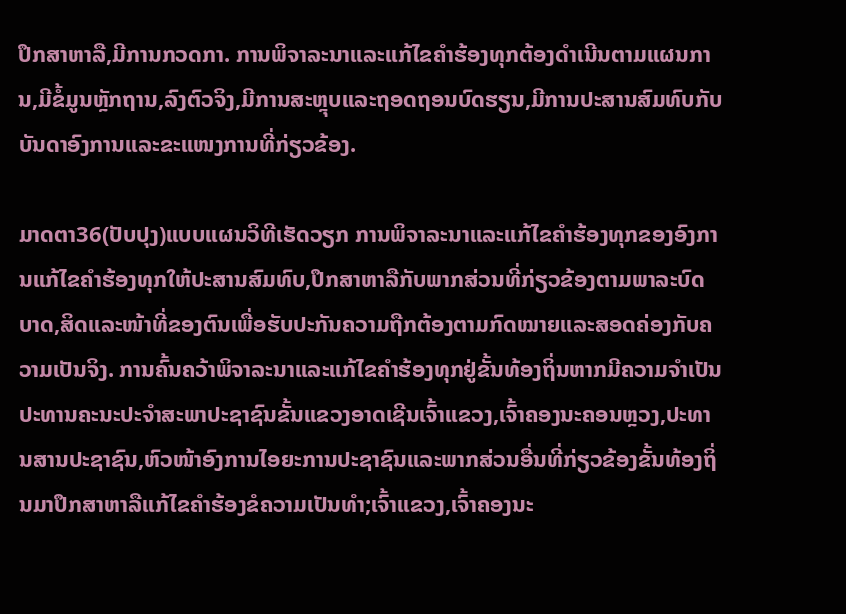ປຶກສາຫາລື,ມີການກວດກາ. ການພິຈາລະນາແລະແກ້ໄຂຄໍາຮ້ອງທຸກຕ້ອງດໍາເນີນຕາມແຜນການ,ມີຂໍ້ມູນຫຼັກຖານ,ລົງຕົວຈິງ,ມີການສະຫຼຸບແລະຖອດຖອນບົດຮຽນ,ມີການປະສານສົມທົບກັບບັນດາອົງການແລະຂະແໜງການທີ່ກ່ຽວຂ້ອງ.

ມາດຕາ36(ປັບປຸງ)ແບບແຜນວິທີເຮັດວຽກ ການພິຈາລະນາແລະແກ້ໄຂຄໍາຮ້ອງທຸກຂອງອົງການແກ້ໄຂຄໍາຮ້ອງທຸກໃຫ້ປະສານສົມທົບ,ປຶກສາຫາລືກັບພາກສ່ວນທີ່ກ່ຽວຂ້ອງຕາມພາລະບົດບາດ,ສິດແລະໜ້າທີ່ຂອງຕົນເພື່ອຮັບປະກັນຄວາມຖືກຕ້ອງຕາມກົດໝາຍແລະສອດຄ່ອງກັບຄວາມເປັນຈິງ. ການຄົ້ນຄວ້າພິຈາລະນາແລະແກ້ໄຂຄໍາຮ້ອງທຸກຢູ່ຂັ້ນທ້ອງຖິ່ນຫາກມີຄວາມຈໍາເປັນປະທານຄະນະປະຈໍາສະພາປະຊາຊົນຂັ້ນແຂວງອາດເຊີນເຈົ້າແຂວງ,ເຈົ້າຄອງນະຄອນຫຼວງ,ປະທານສານປະຊາຊົນ,ຫົວໜ້າອົງການໄອຍະການປະຊາຊົນແລະພາກສ່ວນອື່ນທີ່ກ່ຽວຂ້ອງຂັ້ນທ້ອງຖິ່ນມາປຶກສາຫາລືແກ້ໄຂຄໍາຮ້ອງຂໍຄວາມເປັນທໍາ;ເຈົ້າແຂວງ,ເຈົ້າຄອງນະ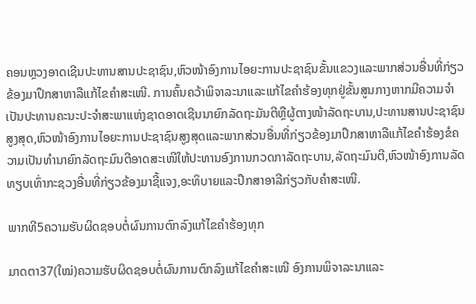ຄອນຫຼວງອາດເຊີນປະທານສານປະຊາຊົນ,ຫົວໜ້າອົງການໄອຍະການປະຊາຊົນຂັ້ນແຂວງແລະພາກສ່ວນອື່ນທີ່ກ່ຽວຂ້ອງມາປຶກສາຫາລືແກ້ໄຂຄໍາສະເໜີ. ການຄົ້ນຄວ້າພິຈາລະນາແລະແກ້ໄຂຄໍາຮ້ອງທຸກຢູ່ຂັ້ນສູນກາງຫາກມີຄວາມຈໍາເປັນປະທານຄະນະປະຈໍາສະພາແຫ່ງຊາດອາດເຊີນນາຍົກລັດຖະມັນຕີຫຼືຜູ້ຕາງໜ້າລັດຖະບານ,ປະທານສານປະຊາຊົນສູງສຸດ,ຫົວໜ້າອົງການໄອຍະການປະຊາຊົນສູງສຸດແລະພາກສ່ວນອື່ນທີ່ກ່ຽວຂ້ອງມາປຶກສາຫາລືແກ້ໄຂຄໍາຮ້ອງຂໍຄວາມເປັນທໍານາຍົກລັດຖະມົນຕີອາດສະເໜີໃຫ້ປະທານອົງການກວດກາລັດຖະບານ,ລັດຖະມົນຕີ,ຫົວໜ້າອົງການລັດທຽບເທົ່າກະຊວງອື່ນທີ່ກ່ຽວຂ້ອງມາຊີ້ແຈງ,ອະທິບາຍແລະປຶກສາອາລີກ່ຽວກັບຄໍາສະເໜີ.

ພາກທີ5ຄວາມຮັບຜິດຊອບຕໍ່ຜົນການຕົກລົງແກ້ໄຂຄໍາຮ້ອງທຸກ

ມາດຕາ37(ໃໝ່)ຄວາມຮັບຜິດຊອບຕໍ່ຜົນການຕົກລົງແກ້ໄຂຄໍາສະເໜີ ອົງການພິຈາລະນາແລະ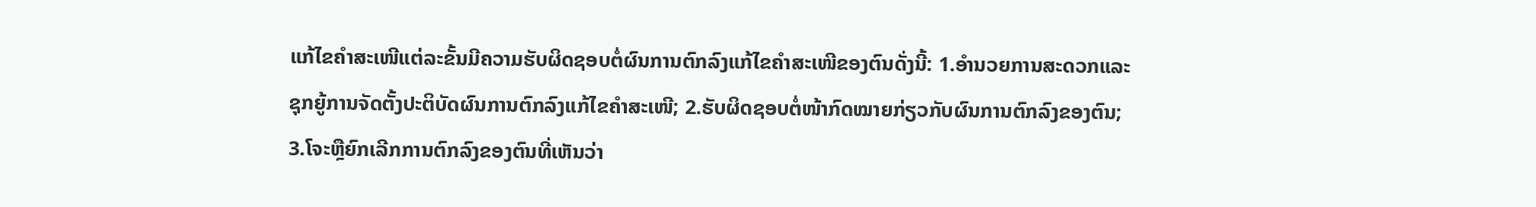ແກ້ໄຂຄໍາສະເໜີແຕ່ລະຂັ້ນມີຄວາມຮັບຜິດຊອບຕໍ່ຜົນການຕົກລົງແກ້ໄຂຄໍາສະເໜີຂອງຕົນດັ່ງນີ້: 1.ອໍານວຍການສະດວກແລະຊຸກຍູ້ການຈັດຕັ້ງປະຕິບັດຜົນການຕົກລົງແກ້ໄຂຄໍາສະເໜີ; 2.ຮັບຜິດຊອບຕໍ່ໜ້າກົດໝາຍກ່ຽວກັບຜົນການຕົກລົງຂອງຕົນ; 3.ໂຈະຫຼືຍົກເລີກການຕົກລົງຂອງຕົນທີ່ເຫັນວ່າ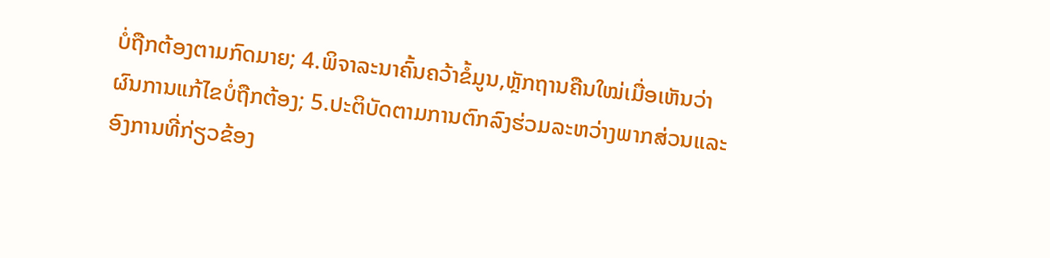ບໍ່ຖືກຕ້ອງຕາມກົດມາຍ; 4.ພິຈາລະນາຄົ້ນຄວ້າຂໍ້ມູນ,ຫຼັກຖານຄືນໃໝ່ເມື່ອເຫັນວ່າຜົນການແກ້ໄຂບໍ່ຖືກຕ້ອງ; 5.ປະຕິບັດຕາມການຕົກລົງຮ່ວມລະຫວ່າງພາກສ່ວນແລະອົງການທີ່ກ່ຽວຂ້ອງ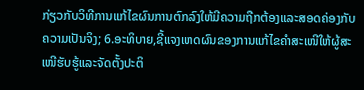ກ່ຽວກັບວິທີການແກ້ໄຂຜົນການຕົກລົງໃຫ້ມີຄວາມຖືກຕ້ອງແລະສອດຄ່ອງກັບຄວາມເປັນຈິງ; 6.ອະທິບາຍ,ຊີ້ແຈງເຫດຜົນຂອງການແກ້ໄຂຄໍາສະເໜີໃຫ້ຜູ້ສະເໜີຮັບຮູ້ແລະຈັດຕັ້ງປະຕິ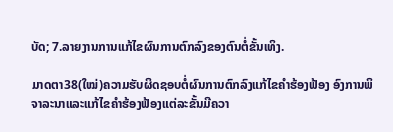ບັດ; 7.ລາຍງານການແກ້ໄຂຜົນການຕົກລົງຂອງຕົນຕໍ່ຂັ້ນເທິງ.

ມາດຕາ38(ໃໝ່)ຄວາມຮັບຜິດຊອບຕໍ່ຜົນການຕົກລົງແກ້ໄຂຄໍາຮ້ອງຟ້ອງ ອົງການພິຈາລະນາແລະແກ້ໄຂຄໍາຮ້ອງຟ້ອງແຕ່ລະຂັ້ນມີຄວາ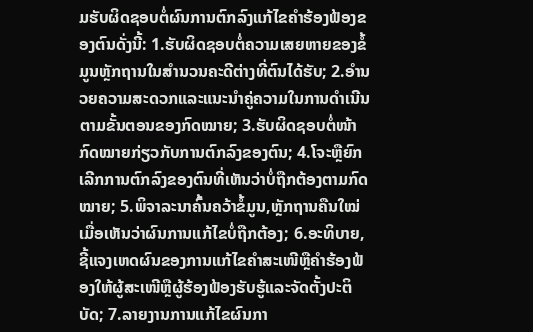ມຮັບຜິດຊອບຕໍ່ຜົນການຕົກລົງແກ້ໄຂຄໍາຮ້ອງຟ້ອງຂອງຕົນດັ່ງນີ້: 1.ຮັບຜິດຊອບຕໍ່ຄວາມເສຍຫາຍຂອງຂໍ້ມູນຫຼັກຖານໃນສໍານວນຄະດີຕ່າງທີ່ຕົນໄດ້ຮັບ; 2.ອໍານວຍຄວາມສະດວກແລະແນະນໍາຄູ່ຄວາມໃນການດໍາເນີນຕາມຂັ້ນຕອນຂອງກົດໝາຍ; 3.ຮັບຜິດຊອບຕໍ່ໜ້າກົດໝາຍກ່ຽວກັບການຕົກລົງຂອງຕົນ; 4.ໂຈະຫຼືຍົກເລີກການຕົກລົງຂອງຕົນທີ່ເຫັນວ່າບໍ່ຖືກຕ້ອງຕາມກົດໝາຍ; 5.ພິຈາລະນາຄົ້ນຄວ້າຂໍ້ມູນ,ຫຼັກຖານຄືນໃໝ່ເມື່ອເຫັນວ່າຜົນການແກ້ໄຂບໍ່ຖືກຕ້ອງ; 6.ອະທິບາຍ,ຊີ້ແຈງເຫດຜົນຂອງການແກ້ໄຂຄໍາສະເໜີຫຼືຄໍາຮ້ອງຟ້ອງໃຫ້ຜູ້ສະເໜີຫຼືຜູ້ຮ້ອງຟ້ອງຮັບຮູ້ແລະຈັດຕັ້ງປະຕິບັດ; 7.ລາຍງານການແກ້ໄຂຜົນກາ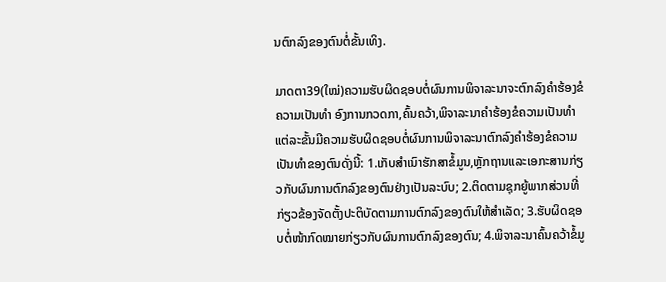ນຕົກລົງຂອງຕົນຕໍ່ຂັ້ນເທິງ.

ມາດຕາ39(ໃໝ່)ຄວາມຮັບຜິດຊອບຕໍ່ຜົນການພິຈາລະນາຈະຕົກລົງຄໍາຮ້ອງຂໍຄວາມເປັນທໍາ ອົງການກວດກາ,ຄົ້ນຄວ້າ,ພິຈາລະນາຄໍາຮ້ອງຂໍຄວາມເປັນທໍາແຕ່ລະຂັ້ນມີຄວາມຮັບຜິດຊອບຕໍ່ຜົນການພິຈາລະນາຕົກລົງຄໍາຮ້ອງຂໍຄວາມເປັນທໍາຂອງຕົນດັ່ງນີ້: 1.ເກັບສໍາເນົາຮັກສາຂໍ້ມູນ,ຫຼັກຖານແລະເອກະສານກ່ຽວກັບຜົນການຕົກລົງຂອງຕົນຢ່າງເປັນລະບົບ; 2.ຕິດຕາມຊຸກຍູ້ພາກສ່ວນທີ່ກ່ຽວຂ້ອງຈັດຕັ້ງປະຕິບັດຕາມການຕົກລົງຂອງຕົນໃຫ້ສໍາເລັດ; 3.ຮັບຜິດຊອບຕໍ່ໜ້າກົດໝາຍກ່ຽວກັບຜົນການຕົກລົງຂອງຕົນ; 4.ພິຈາລະນາຄົ້ນຄວ້າຂໍ້ມູ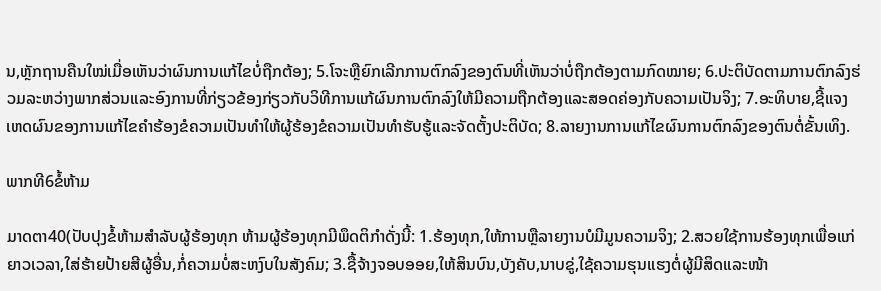ນ,ຫຼັກຖານຄືນໃໝ່ເມື່ອເຫັນວ່າຜົນການແກ້ໄຂບໍ່ຖືກຕ້ອງ; 5.ໂຈະຫຼືຍົກເລີກການຕົກລົງຂອງຕົນທີ່ເຫັນວ່າບໍ່ຖືກຕ້ອງຕາມກົດໝາຍ; 6.ປະຕິບັດຕາມການຕົກລົງຮ່ວມລະຫວ່າງພາກສ່ວນແລະອົງການທີ່ກ່ຽວຂ້ອງກ່ຽວກັບວິທີການແກ້ຜົນການຕົກລົງໃຫ້ມີຄວາມຖືກຕ້ອງແລະສອດຄ່ອງກັບຄວາມເປັນຈິງ; 7.ອະທິບາຍ,ຊີ້ແຈງເຫດຜົນຂອງການແກ້ໄຂຄໍາຮ້ອງຂໍຄວາມເປັນທໍາໃຫ້ຜູ້ຮ້ອງຂໍຄວາມເປັນທໍາຮັບຮູ້ແລະຈັດຕັ້ງປະຕິບັດ; 8.ລາຍງານການແກ້ໄຂຜົນການຕົກລົງຂອງຕົນຕໍ່ຂັ້ນເທິງ.

ພາກທີ6ຂໍ້ຫ້າມ

ມາດຕາ40(ປັບປຸງຂໍ້ຫ້າມສໍາລັບຜູ້ຮ້ອງທຸກ ຫ້າມຜູ້ຮ້ອງທຸກມີພຶດຕິກໍາດັ່ງນີ້: 1.ຮ້ອງທຸກ,ໃຫ້ການຫຼືລາຍງານບໍມີມູນຄວາມຈິງ; 2.ສວຍໃຊ້ການຮ້ອງທຸກເພື່ອແກ່ຍາວເວລາ,ໃສ່ຮ້າຍປ້າຍສີຜູ້ອື່ນ,ກໍ່ຄວາມບໍ່ສະຫງົບໃນສັງຄົມ; 3.ຊື້ຈ້າງຈອບອອຍ,ໃຫ້ສິນບົນ,ບັງຄັບ,ນາບຂູ່,ໃຊ້ຄວາມຮຸນແຮງຕໍ່ຜູ້ມີສິດແລະໜ້າ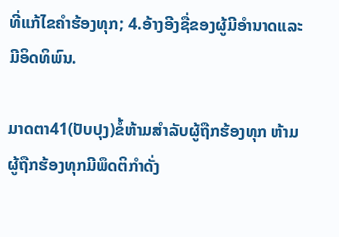ທີ່ແກ້ໄຂຄໍາຮ້ອງທຸກ; 4.ອ້າງອີງຊື່ຂອງຜູ້ມີອໍານາດແລະມີອິດທິພົນ.

ມາດຕາ41(ປັບປຸງ)ຂໍ້ຫ້າມສໍາລັບຜູ້ຖືກຮ້ອງທຸກ ຫ້າມຜູ້ຖືກຮ້ອງທຸກມີພຶດຕິກໍາດັ່ງ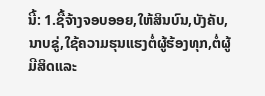ນີ້: 1.ຊື້ຈ້າງຈອບອອຍ,ໃຫ້ສິນບົນ,ບັງຄັບ,ນາບຂູ່,ໃຊ້ຄວາມຮຸນແຮງຕໍ່ຜູ້ຮ້ອງທຸກ,ຕໍ່ຜູ້ມີສິດແລະ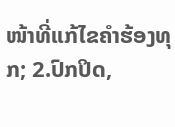ໜ້າທີ່ແກ້ໄຂຄໍາຮ້ອງທຸກ; 2.ປົກປິດ,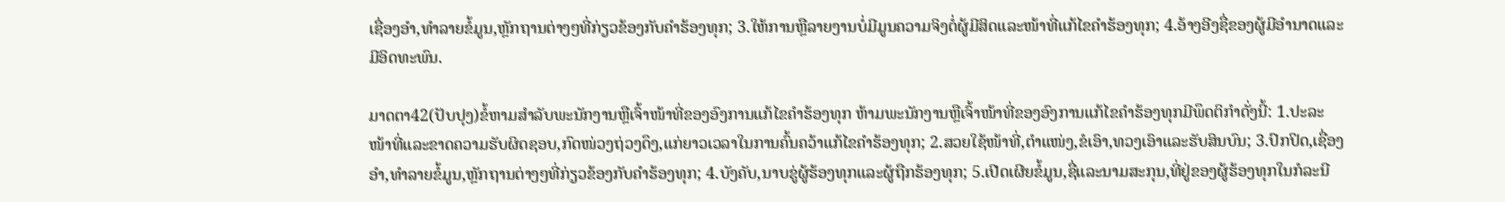ເຊື່ອງອໍາ,ທໍາລາຍຂໍ້ມູນ,ຫຼັກຖານຕ່າງໆທີ່ກ່ຽວຂ້ອງກັບຄໍາຮ້ອງທຸກ; 3.ໃຫ້ການຫຼືລາຍງານບໍ່ມີມູນຄວາມຈິງຕໍ່ຜູ້ມີສິດແລະໜ້າທີ່ແກ້ໄຂຄໍາຮ້ອງທຸກ; 4.ອ້າງອີງຊື່ຂອງຜູ້ມີອໍານາດແລະມີອິດທະພົນ.

ມາດຕາ42(ປັບປຸງ)ຂໍ້ຫາມສໍາລັບພະນັກງານຫຼືເຈົ້າໜ້າທີ່ຂອງອົງການແກ້ໄຂຄໍາຮ້ອງທຸກ ຫ້າມພະນັກງານຫຼືເຈົ້າໜ້າທີ່ຂອງອົງການແກ້ໄຂຄໍາຮ້ອງທຸກມີພຶດຕິກໍາດັ່ງນີ້: 1.ປະລະໜ້າທີ່ແລະຂາດຄວາມຮັບຜິດຊອບ,ກົດໜ່ວງຖ່ວງດຶງ,ແກ່ຍາວເວລາໃນການຄົ້ນຄວ້າແກ້ໄຂຄໍາຮ້ອງທຸກ; 2.ສວຍໃຊ້ໜ້າທີ່,ຕໍາແໜ່ງ,ຂໍເອົາ,ທວງເອົາແລະຮັບສິນບົນ; 3.ປົກປິດ,ເຊື່ອງອໍາ,ທໍາລາຍຂໍ້ມູນ,ຫຼັກຖານຕ່າງໆທີ່ກ່ຽວຂ້ອງກັບຄໍາຮ້ອງທຸກ; 4.ບັງຄັບ,ນາບຂູ່ຜູ້ຮ້ອງທຸກແລະຜູ້ຖືກຮ້ອງທຸກ; 5.ເປີດເຜີຍຂໍ້ມູນ,ຊື່ແລະນາມສະກຸນ,ທີ່ຢູ່ຂອງຜູ້ຮ້ອງທຸກໃນກໍລະນີ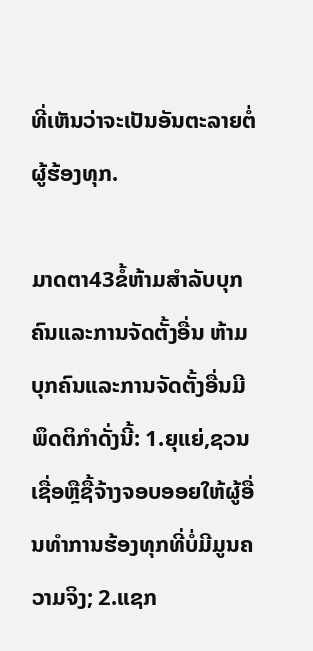ທີ່ເຫັນວ່າຈະເປັນອັນຕະລາຍຕໍ່ຜູ້ຮ້ອງທຸກ.

ມາດຕາ43ຂໍ້ຫ້າມສໍາລັບບຸກຄົນແລະການຈັດຕັ້ງອື່ນ ຫ້າມບຸກຄົນແລະການຈັດຕັ້ງອື່ນມີພຶດຕິກໍາດັ່ງນີ້: 1.ຍຸແຍ່,ຊວນເຊື່ອຫຼືຊື້ຈ້າງຈອບອອຍໃຫ້ຜູ້ອື່ນທໍາການຮ້ອງທຸກທີ່ບໍ່ມີມູນຄວາມຈິງ; 2.ແຊກ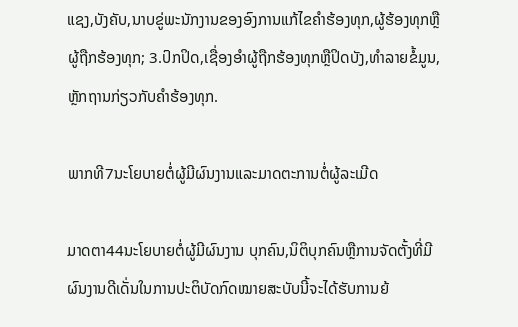ແຊງ,ບັງຄັບ,ນາບຂູ່ພະນັກງານຂອງອົງການແກ້ໄຂຄໍາຮ້ອງທຸກ,ຜູ້ຮ້ອງທຸກຫຼືຜູ້ຖືກຮ້ອງທຸກ; 3.ປົກປິດ,ເຊື່ອງອໍາຜູ້ຖືກຮ້ອງທຸກຫຼືປິດບັງ,ທໍາລາຍຂໍ້ມູນ,ຫຼັກຖານກ່ຽວກັບຄໍາຮ້ອງທຸກ.

ພາກທີ7ນະໂຍບາຍຕໍ່ຜູ້ມີຜົນງານແລະມາດຕະການຕໍ່ຜູ້ລະເມີດ

ມາດຕາ44ນະໂຍບາຍຕໍ່ຜູ້ມີຜົນງານ ບຸກຄົນ,ນິຕິບຸກຄົນຫຼືການຈັດຕັ້ງທີ່ມີຜົນງານດີເດັ່ນໃນການປະຕິບັດກົດໝາຍສະບັບນີ້ຈະໄດ້ຮັບການຍ້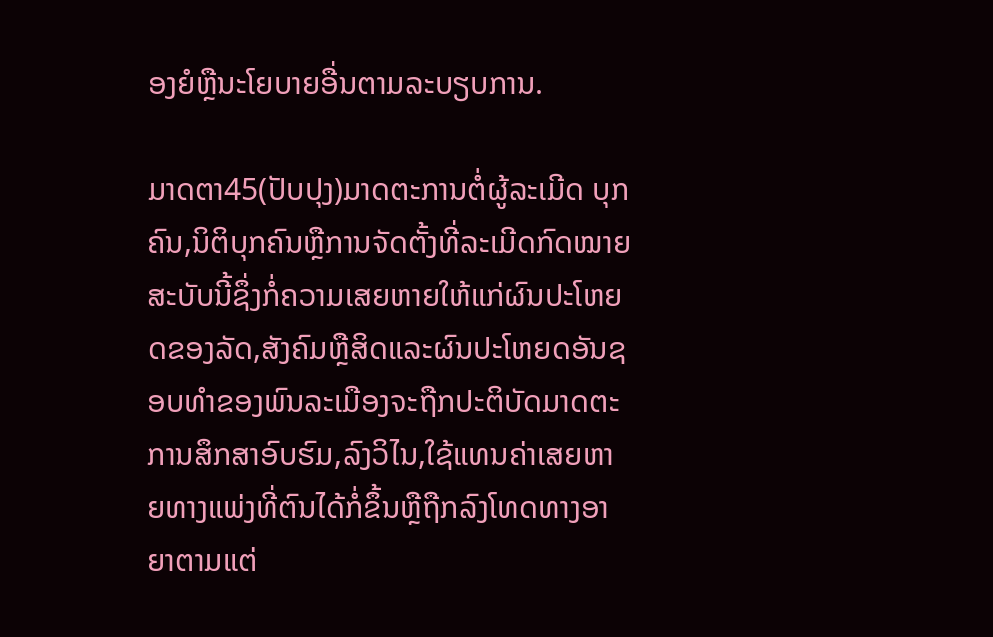ອງຍໍຫຼືນະໂຍບາຍອື່ນຕາມລະບຽບການ.

ມາດຕາ45(ປັບປຸງ)ມາດຕະການຕໍ່ຜູ້ລະເມີດ ບຸກຄົນ,ນິຕິບຸກຄົນຫຼືການຈັດຕັ້ງທີ່ລະເມີດກົດໝາຍສະບັບນີ້ຊຶ່ງກໍ່ຄວາມເສຍຫາຍໃຫ້ແກ່ຜົນປະໂຫຍດຂອງລັດ,ສັງຄົມຫຼືສິດແລະຜົນປະໂຫຍດອັນຊອບທໍາຂອງພົນລະເມືອງຈະຖືກປະຕິບັດມາດຕະການສຶກສາອົບຮົມ,ລົງວິໄນ,ໃຊ້ແທນຄ່າເສຍຫາຍທາງແພ່ງທີ່ຕົນໄດ້ກໍ່ຂຶ້ນຫຼືຖືກລົງໂທດທາງອາຍາຕາມແຕ່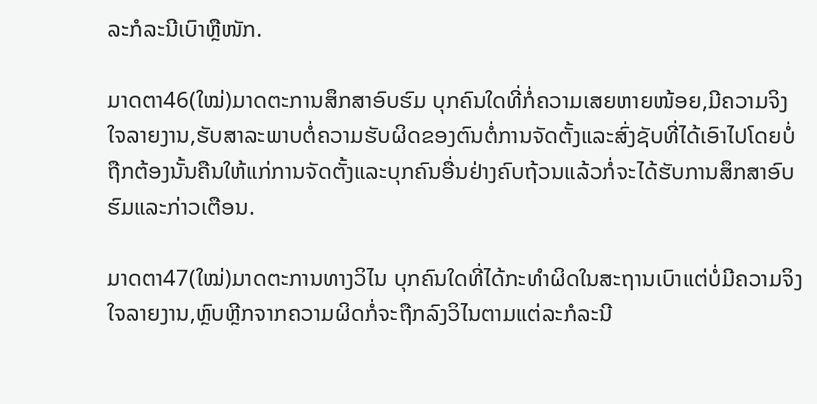ລະກໍລະນີເບົາຫຼືໜັກ.

ມາດຕາ46(ໃໝ່)ມາດຕະການສຶກສາອົບຮົມ ບຸກຄົນໃດທີ່ກໍ່ຄວາມເສຍຫາຍໜ້ອຍ,ມີຄວາມຈິງໃຈລາຍງານ,ຮັບສາລະພາບຕໍ່ຄວາມຮັບຜິດຂອງຕົນຕໍ່ການຈັດຕັ້ງແລະສົ່ງຊັບທີ່ໄດ້ເອົາໄປໂດຍບໍ່ຖືກຕ້ອງນັ້ນຄືນໃຫ້ແກ່ການຈັດຕັ້ງແລະບຸກຄົນອື່ນຢ່າງຄົບຖ້ວນແລ້ວກໍ່ຈະໄດ້ຮັບການສຶກສາອົບຮົມແລະກ່າວເຕືອນ.

ມາດຕາ47(ໃໝ່)ມາດຕະການທາງວິໄນ ບຸກຄົນໃດທີ່ໄດ້ກະທໍາຜິດໃນສະຖານເບົາແຕ່ບໍ່ມີຄວາມຈິງໃຈລາຍງານ,ຫຼົບຫຼີກຈາກຄວາມຜິດກໍ່ຈະຖືກລົງວິໄນຕາມແຕ່ລະກໍລະນີ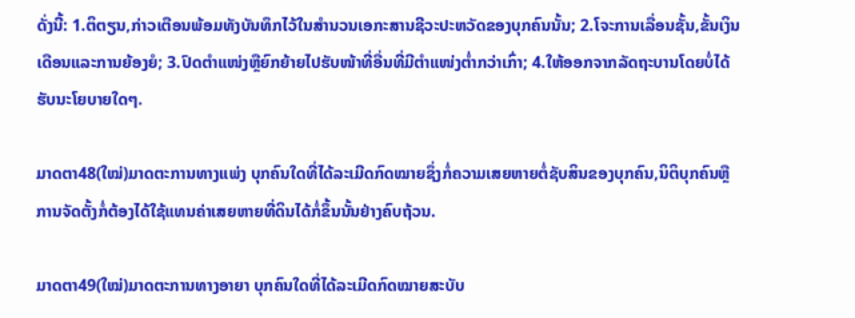ດັ່ງນີ້: 1.ຕິຕຽນ,ກ່າວເຕືອນພ້ອມທັງບັນທຶກໄວ້ໃນສໍານວນເອກະສານຊີວະປະຫວັດຂອງບຸກຄົນນັ້ນ; 2.ໂຈະການເລື່ອນຊັ້ນ,ຂັ້ນເງິນເດືອນແລະການຍ້ອງຍໍ; 3.ປົດຕໍາແໜ່ງຫຼືຍົກຍ້າຍໄປຮັບໜ້າທີ່ອື່ນທີ່ມີຕໍາແໜ່ງຕໍ່າກວ່າເກົ່າ; 4.ໃຫ້ອອກຈາກລັດຖະບານໂດຍບໍ່ໄດ້ຮັບນະໂຍບາຍໃດໆ.

ມາດຕາ48(ໃໝ່)ມາດຕະການທາງແພ່ງ ບຸກຄົນໃດທີ່ໄດ້ລະເມີດກົດໝາຍຊຶ່ງກໍ່ຄວາມເສຍຫາຍຕໍ່ຊັບສິນຂອງບຸກຄົນ,ນິຕິບຸກຄົນຫຼືການຈັດຕັ້ງກໍ່ຕ້ອງໄດ້ໃຊ້ແທນຄ່າເສຍຫາຍທີ່ດິນໄດ້ກໍ່ຂຶ້ນນັ້ນຢ່າງຄົບຖ້ວນ.

ມາດຕາ49(ໃໝ່)ມາດຕະການທາງອາຍາ ບຸກຄົນໃດທີ່ໄດ້ລະເມີດກົດໝາຍສະບັບ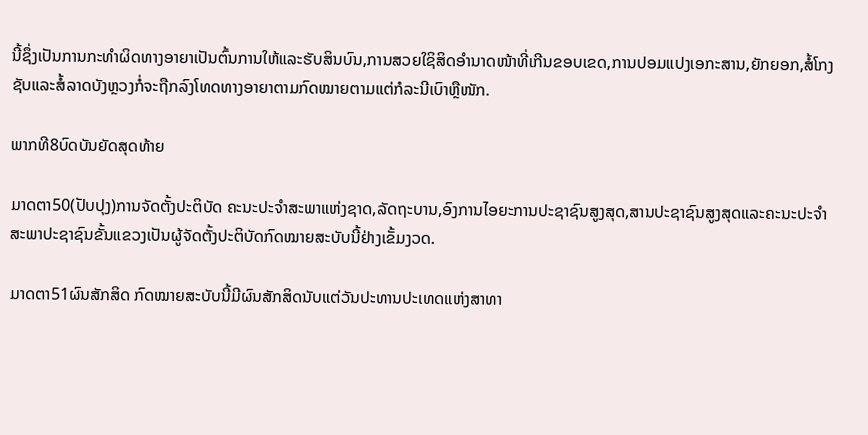ນີ້ຊຶ່ງເປັນການກະທໍາຜິດທາງອາຍາເປັນຕົ້ນການໃຫ້ແລະຮັບສິນບົນ,ການສວຍໃຊິສິດອໍານາດໜ້າທີ່ເກີນຂອບເຂດ,ການປອມແປງເອກະສານ,ຍັກຍອກ,ສໍ້ໂກງຊັບແລະສໍ້ລາດບັງຫຼວງກໍ່ຈະຖືກລົງໂທດທາງອາຍາຕາມກົດໝາຍຕາມແຕ່ກໍລະນີເບົາຫຼືໜັກ.

ພາກທີ8ບົດບັນຍັດສຸດທ້າຍ

ມາດຕາ50(ປັບປຸງ)ການຈັດຕັ້ງປະຕິບັດ ຄະນະປະຈໍາສະພາແຫ່ງຊາດ,ລັດຖະບານ,ອົງການໄອຍະການປະຊາຊົນສູງສຸດ,ສານປະຊາຊົນສູງສຸດແລະຄະນະປະຈໍາສະພາປະຊາຊົນຂັ້ນແຂວງເປັນຜູ້ຈັດຕັ້ງປະຕິບັດກົດໝາຍສະບັບນີ້ຢ່າງເຂັ້ມງວດ.

ມາດຕາ51ຜົນສັກສິດ ກົດໝາຍສະບັບນີ້ມີຜົນສັກສິດນັບແຕ່ວັນປະທານປະເທດແຫ່ງສາທາ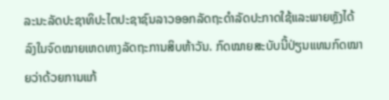ລະນະລັດປະຊາທິປະໄຕປະຊາຊົນລາວອອກລັດຖະດໍາລັດປະກາດໃຊ້ແລະພາຍຫຼັງໄດ້ລົງໃນຈົດໝາຍເຫດທາງລັດຖະການສິບຫ້າວັນ. ກົດໝາຍສະບັບນີ້ປ່ຽນແທນກົດໝາຍວ່າດ້ວຍການແກ້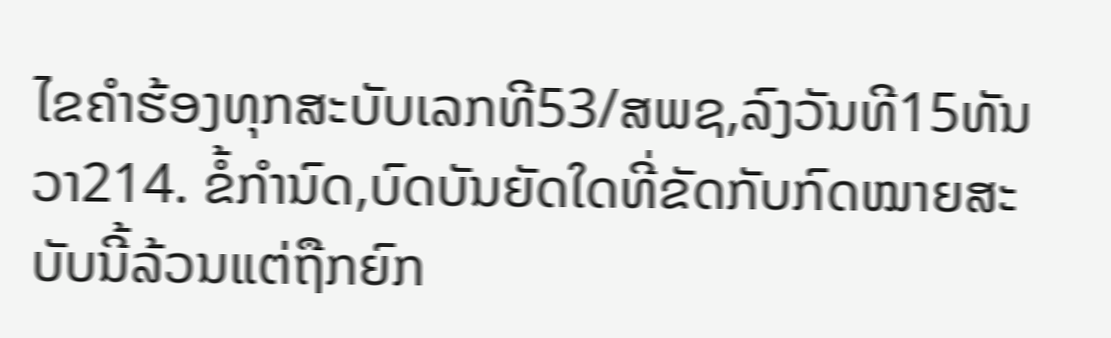ໄຂຄໍາຮ້ອງທຸກສະບັບເລກທີ53/ສພຊ,ລົງວັນທີ15ທັນວາ214. ຂໍ້ກໍານົດ,ບົດບັນຍັດໃດທີ່ຂັດກັບກົດໝາຍສະບັບນີ້ລ້ວນແຕ່ຖືກຍົກ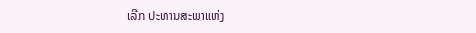ເລີກ ປະທານສະພາແຫ່ງ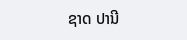ຊາດ ປານີ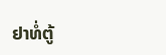ຢາທໍ່ຕູ້